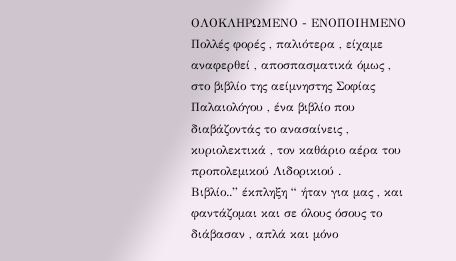OΛΟΚΛΗΡΩΜΕΝΟ - ΕΝΟΠΟΙΗΜΕΝΟ
Πολλές φορές , παλιότερα , είχαμε αναφερθεί , αποσπασματικά όμως , στο βιβλίο της αείμνηστης Σοφίας Παλαιολόγου , ένα βιβλίο που διαβάζοντάς το ανασαίνεις , κυριολεκτικά , τον καθάριο αέρα του προπολεμικού Λιδορικιού .
Βιβλίο..” έκπληξη “ ήταν για μας , και φαντάζομαι και σε όλους όσους το διάβασαν , απλά και μόνο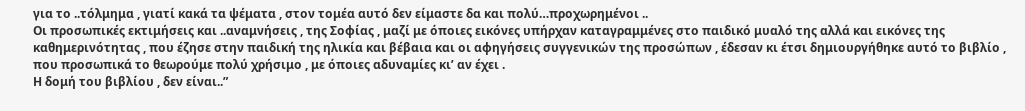για το ..τόλμημα , γιατί κακά τα ψέματα , στον τομέα αυτό δεν είμαστε δα και πολύ…προχωρημένοι ..
Οι προσωπικές εκτιμήσεις και ..αναμνήσεις , της Σοφίας , μαζί με όποιες εικόνες υπήρχαν καταγραμμένες στο παιδικό μυαλό της αλλά και εικόνες της καθημερινότητας , που έζησε στην παιδική της ηλικία και βέβαια και οι αφηγήσεις συγγενικών της προσώπων , έδεσαν κι έτσι δημιουργήθηκε αυτό το βιβλίο , που προσωπικά το θεωρούμε πολύ χρήσιμο , με όποιες αδυναμίες κι’ αν έχει .
Η δομή του βιβλίου , δεν είναι..”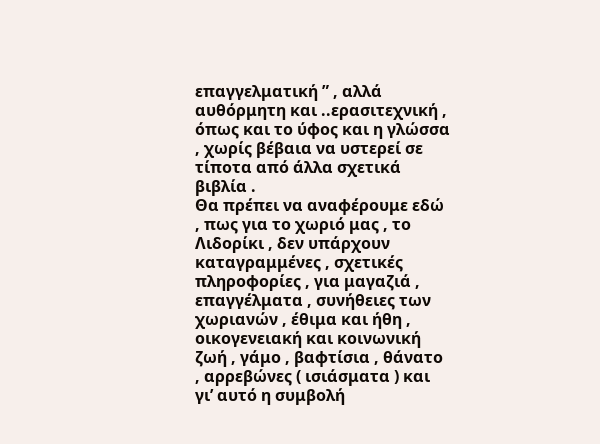επαγγελματική ” , αλλά αυθόρμητη και ..ερασιτεχνική , όπως και το ύφος και η γλώσσα , χωρίς βέβαια να υστερεί σε τίποτα από άλλα σχετικά βιβλία .
Θα πρέπει να αναφέρουμε εδώ , πως για το χωριό μας , το Λιδορίκι , δεν υπάρχουν καταγραμμένες , σχετικές πληροφορίες , για μαγαζιά , επαγγέλματα , συνήθειες των χωριανών , έθιμα και ήθη , οικογενειακή και κοινωνική ζωή , γάμο , βαφτίσια , θάνατο , αρρεβώνες ( ισιάσματα ) και γι’ αυτό η συμβολή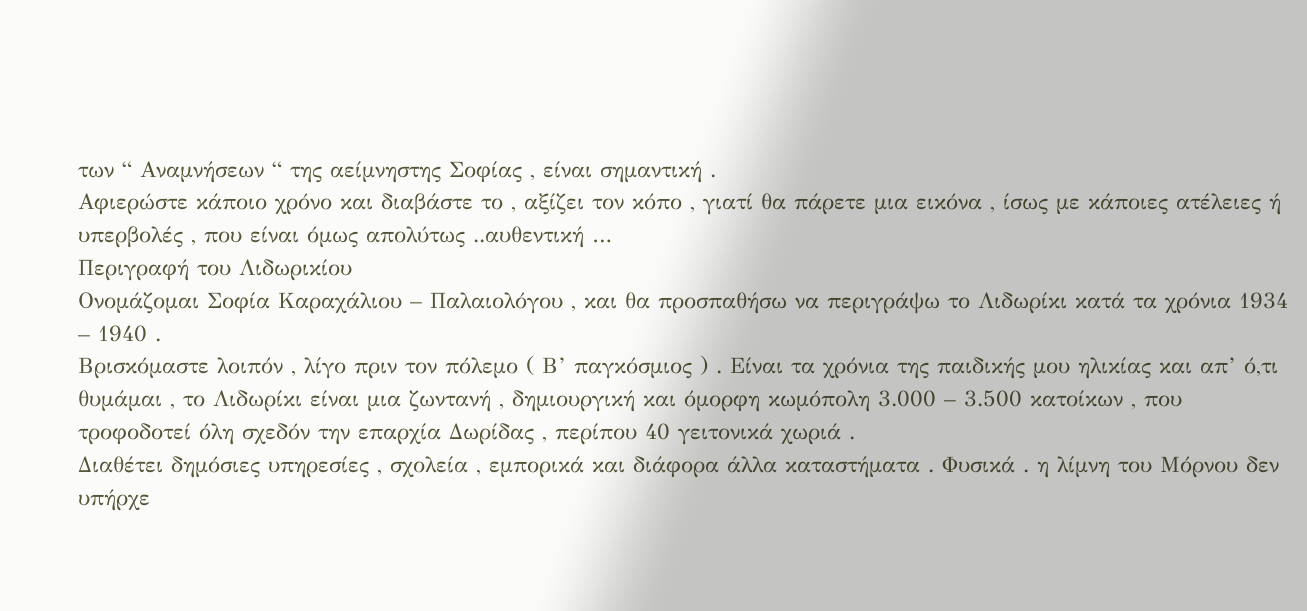των “ Αναμνήσεων “ της αείμνηστης Σοφίας , είναι σημαντική .
Αφιερώστε κάποιο χρόνο και διαβάστε το , αξίζει τον κόπο , γιατί θα πάρετε μια εικόνα , ίσως με κάποιες ατέλειες ή υπερβολές , που είναι όμως απολύτως ..αυθεντική …
Περιγραφή του Λιδωρικίου
Ονομάζομαι Σοφία Καραχάλιου – Παλαιολόγου , και θα προσπαθήσω να περιγράψω το Λιδωρίκι κατά τα χρόνια 1934 – 1940 .
Βρισκόμαστε λοιπόν , λίγο πριν τον πόλεμο ( Β’ παγκόσμιος ) . Είναι τα χρόνια της παιδικής μου ηλικίας και απ’ ό,τι θυμάμαι , το Λιδωρίκι είναι μια ζωντανή , δημιουργική και όμορφη κωμόπολη 3.000 – 3.500 κατοίκων , που τροφοδοτεί όλη σχεδόν την επαρχία Δωρίδας , περίπου 40 γειτονικά χωριά .
Διαθέτει δημόσιες υπηρεσίες , σχολεία , εμπορικά και διάφορα άλλα καταστήματα . Φυσικά . η λίμνη του Μόρνου δεν υπήρχε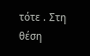τότε . Στη θέση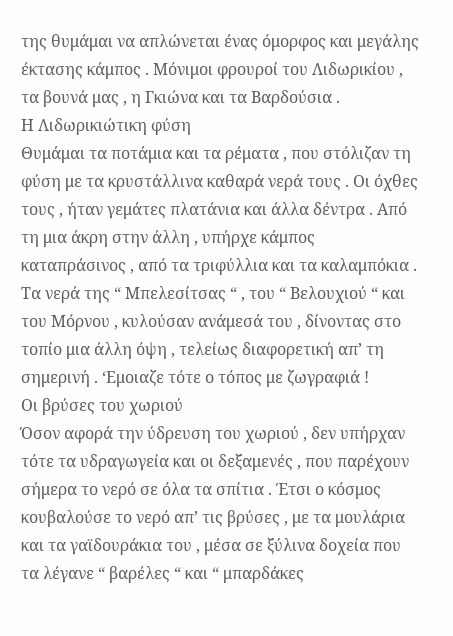της θυμάμαι να απλώνεται ένας όμορφος και μεγάλης έκτασης κάμπος . Μόνιμοι φρουροί του Λιδωρικίου , τα βουνά μας , η Γκιώνα και τα Βαρδούσια .
Η Λιδωρικιώτικη φύση
Θυμάμαι τα ποτάμια και τα ρέματα , που στόλιζαν τη φύση με τα κρυστάλλινα καθαρά νερά τους . Οι όχθες τους , ήταν γεμάτες πλατάνια και άλλα δέντρα . Από τη μια άκρη στην άλλη , υπήρχε κάμπος καταπράσινος , από τα τριφύλλια και τα καλαμπόκια . Τα νερά της “ Μπελεσίτσας “ , του “ Βελουχιού “ και του Μόρνου , κυλούσαν ανάμεσά του , δίνοντας στο τοπίο μια άλλη όψη , τελείως διαφορετική απ’ τη σημερινή . ‘Εμοιαζε τότε ο τόπος με ζωγραφιά !
Οι βρύσες του χωριού
Όσον αφορά την ύδρευση του χωριού , δεν υπήρχαν τότε τα υδραγωγεία και οι δεξαμενές , που παρέχουν σήμερα το νερό σε όλα τα σπίτια . Έτσι ο κόσμος κουβαλούσε το νερό απ’ τις βρύσες , με τα μουλάρια και τα γαϊδουράκια του , μέσα σε ξύλινα δοχεία που τα λέγανε “ βαρέλες “ και “ μπαρδάκες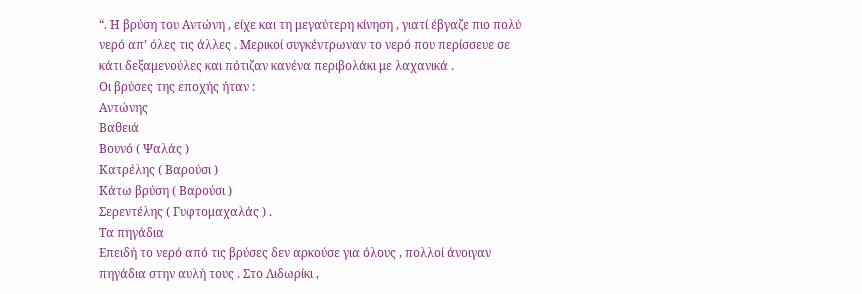“. Η βρύση του Αντώνη , είχε και τη μεγαύτερη κίνηση , γιατί έβγαζε πιο πολύ νερό απ’ όλες τις άλλες . Μερικοί συγκέντρωναν το νερό που περίσσευε σε κάτι δεξαμενούλες και πότιζαν κανένα περιβολάκι με λαχανικά .
Οι βρύσες της εποχής ήταν :
Αντώνης
Βαθειά
Βουνό ( Ψαλάς )
Κατρέλης ( Βαρούσι )
Κάτω βρύση ( Βαρούσι )
Σερεντέλης ( Γυφτομαχαλάς ) .
Τα πηγάδια
Επειδή το νερό από τις βρύσες δεν αρκούσε για όλους , πολλοί άνοιγαν πηγάδια στην αυλή τους . Στο Λιδωρίκι ,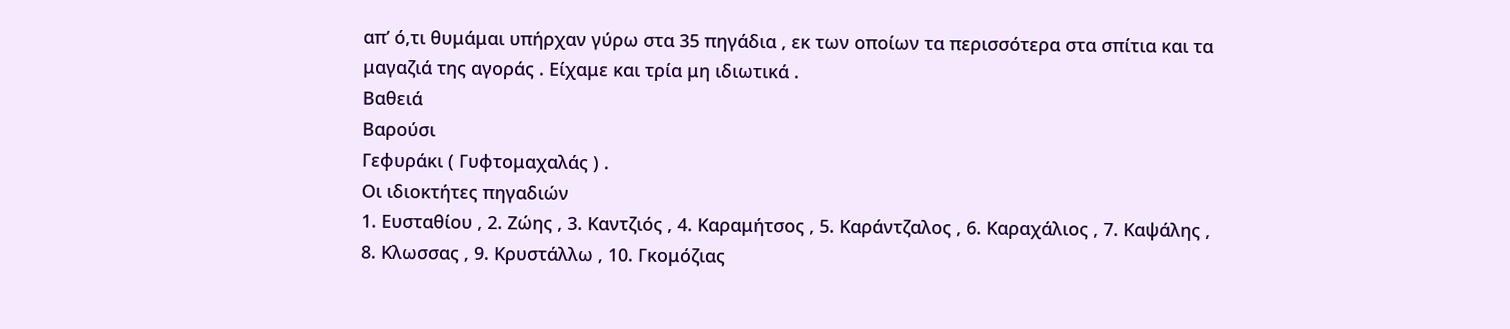απ’ ό,τι θυμάμαι υπήρχαν γύρω στα 35 πηγάδια , εκ των οποίων τα περισσότερα στα σπίτια και τα μαγαζιά της αγοράς . Είχαμε και τρία μη ιδιωτικά .
Βαθειά
Βαρούσι
Γεφυράκι ( Γυφτομαχαλάς ) .
Οι ιδιοκτήτες πηγαδιών
1. Ευσταθίου , 2. Ζώης , 3. Καντζιός , 4. Καραμήτσος , 5. Καράντζαλος , 6. Καραχάλιος , 7. Καψάλης , 8. Κλωσσας , 9. Κρυστάλλω , 10. Γκομόζιας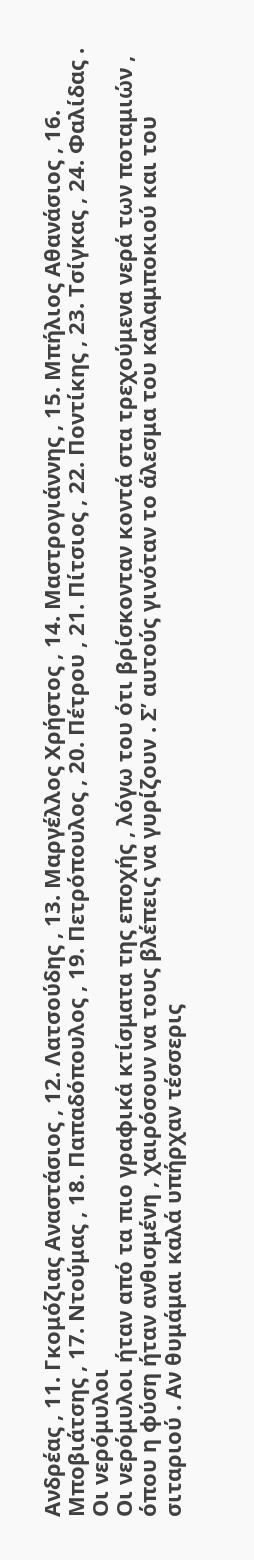Ανδρέας , 11. Γκομόζιας Αναστάσιος , 12. Λατσούδης , 13. Μαργέλλος Χρήστος , 14. Μαστρογιάννης , 15. Μπήλιος Αθανάσιος , 16. Μποβιάτσης , 17. Ντούμας , 18. Παπαδόπουλος , 19. Πετρόπουλος , 20. Πέτρου , 21. Πίτσιος , 22. Ποντίκης , 23. Τσίγκας , 24. Φαλίδας .
Οι νερόμυλοι
Οι νερόμυλοι ήταν από τα πιο γραφικά κτίσματα της εποχής , λόγω του ότι βρίσκονταν κοντά στα τρεχούμενα νερά των ποταμιών , όπου η φύση ήταν ανθισμένη , χαιρόσουν να τους βλέπεις να γυρίζουν . Σ’ αυτούς γινόταν το άλεσμα του καλαμποκιού και του σιταριού . Αν θυμάμαι καλά υπήρχαν τέσσερις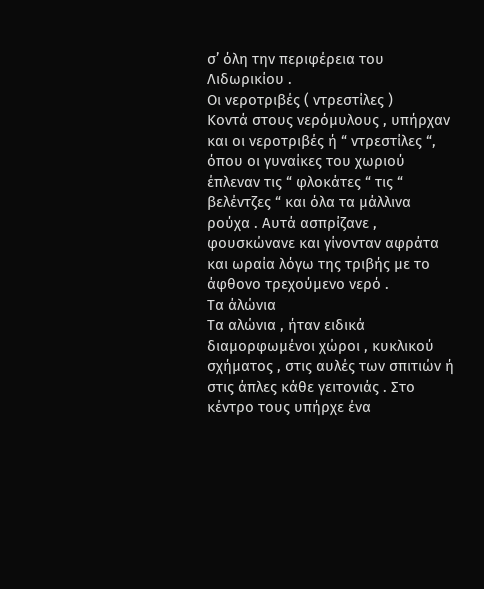σ’ όλη την περιφέρεια του Λιδωρικίου .
Οι νεροτριβές ( ντρεστίλες )
Κοντά στους νερόμυλους , υπήρχαν και οι νεροτριβές ή “ ντρεστίλες “, όπου οι γυναίκες του χωριού έπλεναν τις “ φλοκάτες “ τις “ βελέντζες “ και όλα τα μάλλινα ρούχα . Αυτά ασπρίζανε , φουσκώνανε και γίνονταν αφράτα και ωραία λόγω της τριβής με το άφθονο τρεχούμενο νερό .
Τα άλώνια
Τα αλώνια , ήταν ειδικά διαμορφωμένοι χώροι , κυκλικού σχήματος , στις αυλές των σπιτιών ή στις άπλες κάθε γειτονιάς . Στο κέντρο τους υπήρχε ένα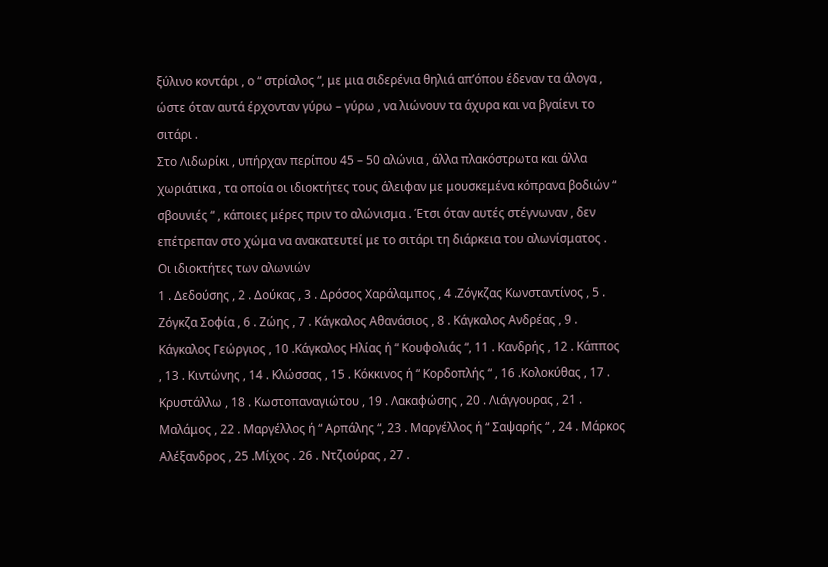ξύλινο κοντάρι , ο “ στρίαλος “, με μια σιδερένια θηλιά απ’όπου έδεναν τα άλογα , ώστε όταν αυτά έρχονταν γύρω – γύρω , να λιώνουν τα άχυρα και να βγαίενι το σιτάρι .
Στο Λιδωρίκι , υπήρχαν περίπου 45 – 50 αλώνια , άλλα πλακόστρωτα και άλλα χωριάτικα , τα οποία οι ιδιοκτήτες τους άλειφαν με μουσκεμένα κόπρανα βοδιών “ σβουνιές “ , κάποιες μέρες πριν το αλώνισμα . Έτσι όταν αυτές στέγνωναν , δεν επέτρεπαν στο χώμα να ανακατευτεί με το σιτάρι τη διάρκεια του αλωνίσματος .
Οι ιδιοκτήτες των αλωνιών
1 . Δεδούσης , 2 . Δούκας , 3 . Δρόσος Χαράλαμπος , 4 .Ζόγκζας Κωνσταντίνος , 5 . Ζόγκζα Σοφία , 6 . Ζώης , 7 . Κάγκαλος Αθανάσιος , 8 . Κάγκαλος Ανδρέας , 9 . Κάγκαλος Γεώργιος , 10 .Κάγκαλος Ηλίας ή “ Κουφολιάς “, 11 . Κανδρής , 12 . Κάππος , 13 . Κιντώνης , 14 . Κλώσσας , 15 . Κόκκινος ή “ Κορδοπλής “ , 16 .Κολοκύθας , 17 . Κρυστάλλω , 18 . Κωστοπαναγιώτου , 19 . Λακαφώσης , 20 . Λιάγγουρας , 21 . Μαλάμος , 22 . Μαργέλλος ή “ Αρπάλης “, 23 . Μαργέλλος ή “ Σαψαρής “ , 24 . Μάρκος Αλέξανδρος , 25 .Μίχος . 26 . Ντζιούρας , 27 .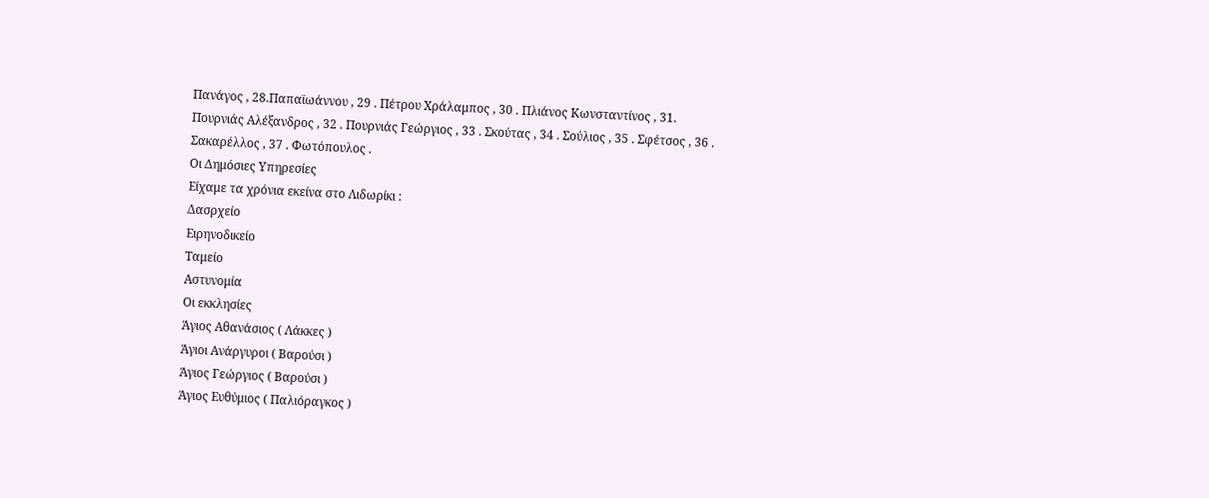Πανάγος , 28.Παπαϊωάννου , 29 . Πέτρου Χράλαμπος , 30 . Πλιάνος Κωνσταντίνος , 31. Πουρνιάς Αλέξανδρος , 32 . Πουρνιάς Γεώργιος , 33 . Σκούτας , 34 . Σούλιος , 35 . Σφέτσος , 36 . Σακαρέλλος , 37 . Φωτόπουλος .
Οι Δημόσιες Υπηρεσίες
Είχαμε τα χρόνια εκείνα στο Λιδωρίκι :
Δασρχείο
Ειρηνοδικείο
Ταμείο
Αστυνομία
Οι εκκλησίες
Άγιος Αθανάσιος ( Λάκκες )
Άγιοι Ανάργυροι ( Βαρούσι )
Άγιος Γεώργιος ( Βαρούσι )
Άγιος Ευθύμιος ( Παλιόραγκος )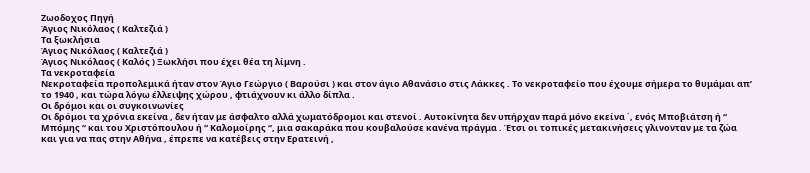Ζωοδοχος Πηγή
Άγιος Νικόλαος ( Καλτεζιά )
Τα ξωκλήσια
Άγιος Νικόλαος ( Καλτεζιά )
Άγιος Νικόλαος ( Καλός ) Ξωκλήσι που έχει θέα τη λίμνη .
Τα νεκροταφεία
Νεκροταφεία προπολεμικά ήταν στον Άγιο Γεώργιο ( Βαρούσι ) και στον άγιο Αθανάσιο στις Λάκκες . Το νεκροταφείο που έχουμε σήμερα το θυμάμαι απ’ το 1940 , και τώρα λόγω έλλειψης χώρου , φτιάχνουν κι άλλο δίπλα .
Οι δρόμοι και οι συγκοινωνίες
Οι δρόμοι τα χρόνια εκείνα , δεν ήταν με άσφαλτο αλλά χωματόδρομοι και στενοί . Αυτοκίνητα δεν υπήρχαν παρά μόνο εκείνα ΄, ενός Μποβιάτση ή “ Μπόμης “ και του Χριστόπουλου ή “ Καλομοίρης “, μια σακαράκα που κουβαλούσε κανένα πράγμα . Έτσι οι τοπικές μετακινήσεις γλινονταν με τα ζώα και για να πας στην Αθήνα , έπρεπε να κατέβεις στην Ερατεινή ,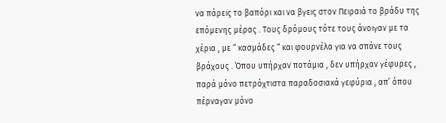να πάρεις το βαπόρι και να βγεις στον Πειραιά το βράδυ της επόμενης μέρας . Τους δρόμους τότε τους άνοιγαν με τα χέρια , με “ κασμάδες “ και φουρνέλα για να σπάνε τους βράχους . Όπου υπήρχαν ποτάμια , δεν υπήρχαν γέφυρες , παρά μόνο πετρόχτιστα παραδοσιακά γεφύρια , απ’ όπου πέρναγαν μόνο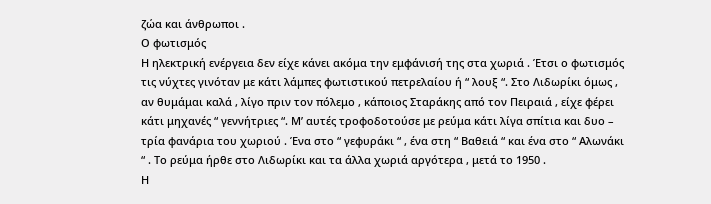ζώα και άνθρωποι .
Ο φωτισμός
Η ηλεκτρική ενέργεια δεν είχε κάνει ακόμα την εμφάνισή της στα χωριά . Έτσι ο φωτισμός τις νύχτες γινόταν με κάτι λάμπες φωτιστικού πετρελαίου ή “ λουξ “. Στο Λιδωρίκι όμως , αν θυμάμαι καλά , λίγο πριν τον πόλεμο , κάποιος Σταράκης από τον Πειραιά , είχε φέρει κάτι μηχανές “ γεννήτριες “. Μ’ αυτές τροφοδοτούσε με ρεύμα κάτι λίγα σπίτια και δυο – τρία φανάρια του χωριού . Ένα στο “ γεφυράκι “ , ένα στη “ Βαθειά “ και ένα στο “ Αλωνάκι “ . Το ρεύμα ήρθε στο Λιδωρίκι και τα άλλα χωριά αργότερα , μετά το 1950 .
Η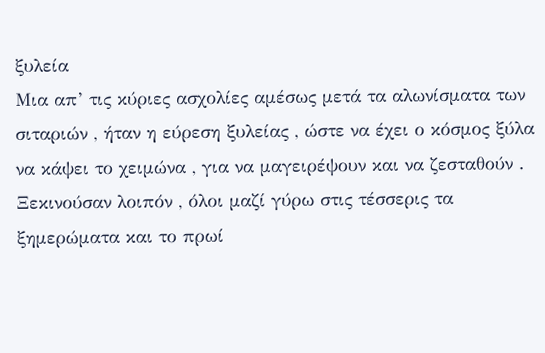ξυλεία
Μια απ’ τις κύριες ασχολίες αμέσως μετά τα αλωνίσματα των σιταριών , ήταν η εύρεση ξυλείας , ώστε να έχει ο κόσμος ξύλα να κάψει το χειμώνα , για να μαγειρέψουν και να ζεσταθούν . Ξεκινούσαν λοιπόν , όλοι μαζί γύρω στις τέσσερις τα ξημερώματα και το πρωί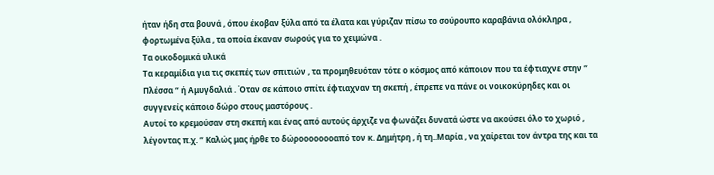ήταν ήδη στα βουνά , όπου έκοβαν ξύλα από τα έλατα και γύριζαν πίσω το σούρουπο καραβάνια ολόκληρα , φορτωμένα ξύλα , τα οποία έκαναν σωρούς για το χειμώνα .
Τα οικοδομικά υλικά
Τα κεραμίδια για τις σκεπές των σπιτιών , τα προμηθευόταν τότε ο κόσμος από κάποιον που τα έφτιαχνε στην “ Πλέσσα “ ή Αμυγδαλιά . Όταν σε κάποιο σπίτι έφτιαχναν τη σκεπή , έπρεπε να πάνε οι νοικοκύρηδες και οι συγγενείς κάποιο δώρο στους μαστόρους .
Αυτοί το κρεμούσαν στη σκεπή και ένας από αυτούς άρχιζε να φωνάζει δυνατά ώστε να ακούσει όλο το χωριό , λέγοντας π.χ. “ Καλώς μας ήρθε το δώροοοοοοοαπό τον κ. Δημήτρη , ή τη..Μαρία , να χαίρεται τον άντρα της και τα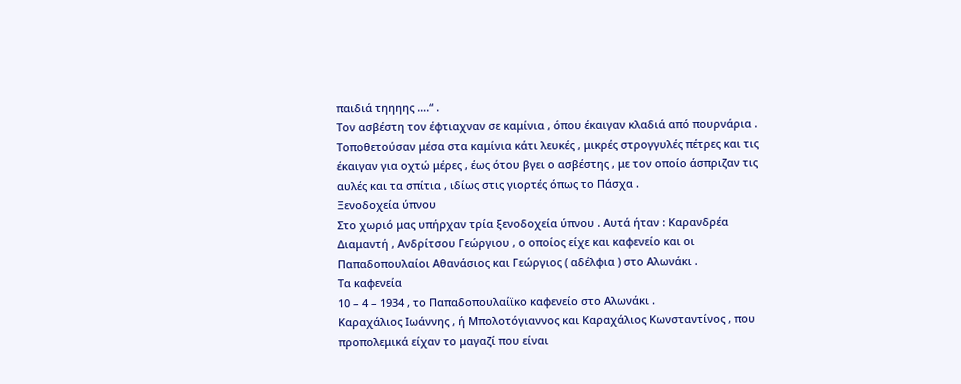παιδιά τηηηης ….“ .
Τον ασβέστη τον έφτιαχναν σε καμίνια , όπου έκαιγαν κλαδιά από πουρνάρια . Τοποθετούσαν μέσα στα καμίνια κάτι λευκές , μικρές στρογγυλές πέτρες και τις έκαιγαν για οχτώ μέρες , έως ότου βγει ο ασβέστης , με τον οποίο άσπριζαν τις αυλές και τα σπίτια , ιδίως στις γιορτές όπως το Πάσχα .
Ξενοδοχεία ύπνου
Στο χωριό μας υπήρχαν τρία ξενοδοχεία ύπνου . Αυτά ήταν : Καρανδρέα Διαμαντή , Ανδρίτσου Γεώργιου , ο οποίος είχε και καφενείο και οι Παπαδοπουλαίοι Αθανάσιος και Γεώργιος ( αδέλφια ) στο Αλωνάκι .
Τα καφενεία
10 – 4 – 1934 , το Παπαδοπουλαίϊκο καφενείο στο Αλωνάκι .
Καραχάλιος Ιωάννης , ή Μπολοτόγιαννος και Καραχάλιος Κωνσταντίνος , που προπολεμικά είχαν το μαγαζί που είναι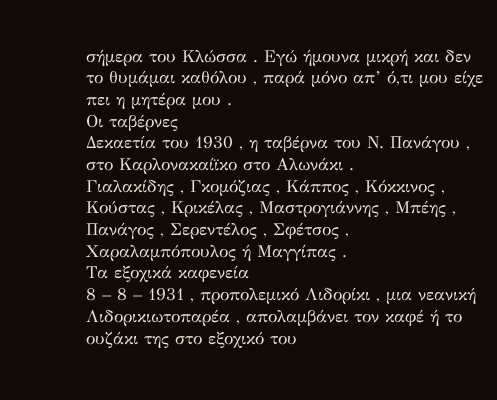σήμερα του Κλώσσα . Εγώ ήμουνα μικρή και δεν το θυμάμαι καθόλου , παρά μόνο απ’ ό,τι μου είχε πει η μητέρα μου .
Οι ταβέρνες
Δεκαετία του 1930 , η ταβέρνα του Ν. Πανάγου , στο Καρλονακαίϊκο στο Αλωνάκι .
Γιαλακίδης , Γκομόζιας , Κάππος , Κόκκινος , Κούστας , Κρικέλας , Μαστρογιάννης , Μπέης , Πανάγος , Σερεντέλος , Σφέτσος , Χαραλαμπόπουλος ή Μαγγίπας .
Τα εξοχικά καφενεία
8 – 8 – 1931 , προπολεμικό Λιδορίκι , μια νεανική Λιδορικιωτοπαρέα , απολαμβάνει τον καφέ ή το ουζάκι της στο εξοχικό του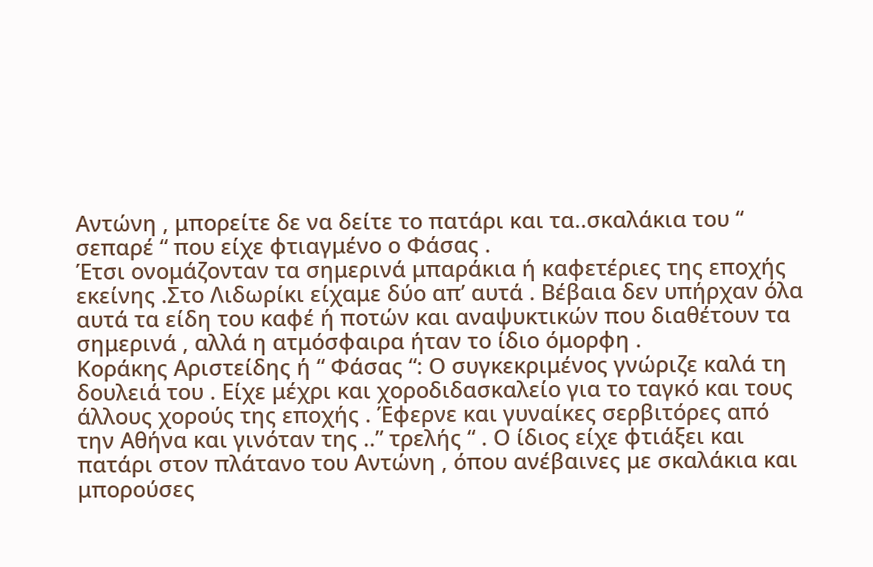Αντώνη , μπορείτε δε να δείτε το πατάρι και τα..σκαλάκια του “ σεπαρέ “ που είχε φτιαγμένο ο Φάσας .
Έτσι ονομάζονταν τα σημερινά μπαράκια ή καφετέριες της εποχής εκείνης .Στο Λιδωρίκι είχαμε δύο απ’ αυτά . Βέβαια δεν υπήρχαν όλα αυτά τα είδη του καφέ ή ποτών και αναψυκτικών που διαθέτουν τα σημερινά , αλλά η ατμόσφαιρα ήταν το ίδιο όμορφη .
Κοράκης Αριστείδης ή “ Φάσας “: Ο συγκεκριμένος γνώριζε καλά τη δουλειά του . Είχε μέχρι και χοροδιδασκαλείο για το ταγκό και τους άλλους χορούς της εποχής . Έφερνε και γυναίκες σερβιτόρες από την Αθήνα και γινόταν της ..” τρελής “ . Ο ίδιος είχε φτιάξει και πατάρι στον πλάτανο του Αντώνη , όπου ανέβαινες με σκαλάκια και μπορούσες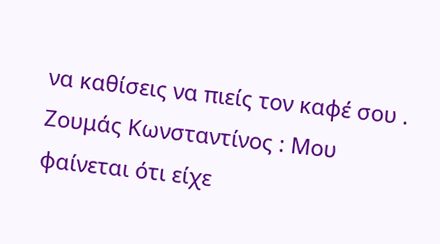να καθίσεις να πιείς τον καφέ σου .
Ζουμάς Κωνσταντίνος : Μου φαίνεται ότι είχε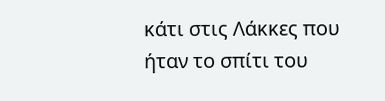κάτι στις Λάκκες που ήταν το σπίτι του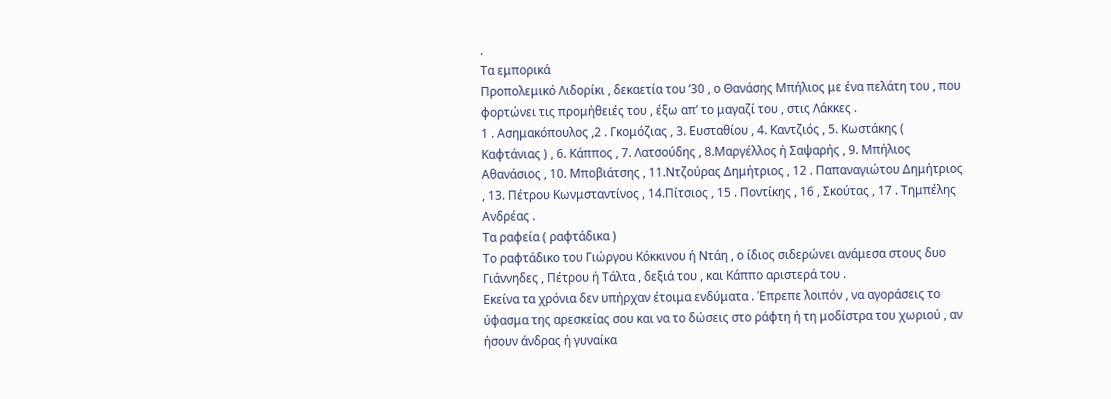.
Τα εμπορικά
Προπολεμικό Λιδορίκι , δεκαετία του ‘30 , ο Θανάσης Μπήλιος με ένα πελάτη του , που φορτώνει τις προμήθειές του , έξω απ’ το μαγαζί του , στις Λάκκες .
1 . Ασημακόπουλος ,2 . Γκομόζιας , 3. Ευσταθίου , 4. Καντζιός , 5. Κωστάκης ( Καφτάνιας ) , 6. Κάππος , 7. Λατσούδης , 8.Μαργέλλος ή Σαψαρής , 9. Μπήλιος Αθανάσιος , 10. Μποβιάτσης , 11.Ντζούρας Δημήτριος , 12 . Παπαναγιώτου Δημήτριος , 13. Πέτρου Κωνμσταντίνος , 14.Πίτσιος , 15 . Ποντίκης , 16 , Σκούτας , 17 . Τημπέλης Ανδρέας .
Τα ραφεία ( ραφτάδικα )
Το ραφτάδικο του Γιώργου Κόκκινου ή Ντάη , ο ίδιος σιδερώνει ανάμεσα στους δυο Γιάννηδες , Πέτρου ή Τάλτα , δεξιά του , και Κάππο αριστερά του .
Εκείνα τα χρόνια δεν υπήρχαν έτοιμα ενδύματα . Έπρεπε λοιπόν , να αγοράσεις το ύφασμα της αρεσκείας σου και να το δώσεις στο ράφτη ή τη μοδίστρα του χωριού , αν ήσουν άνδρας ή γυναίκα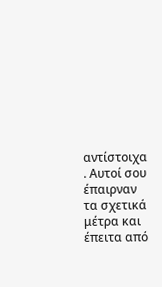αντίστοιχα . Αυτοί σου έπαιρναν τα σχετικά μέτρα και έπειτα από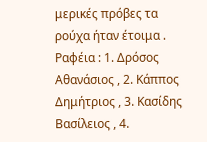μερικές πρόβες τα ρούχα ήταν έτοιμα .
Ραφέια : 1. Δρόσος Αθανάσιος , 2. Κάππος Δημήτριος , 3. Κασίδης Βασίλειος , 4.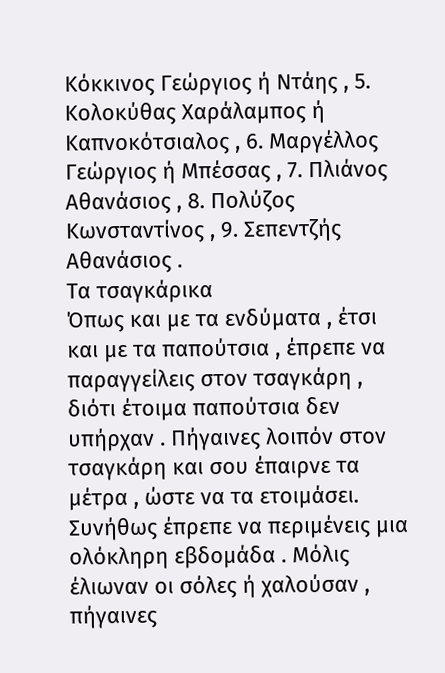Κόκκινος Γεώργιος ή Ντάης , 5. Κολοκύθας Χαράλαμπος ή Καπνοκότσιαλος , 6. Μαργέλλος Γεώργιος ή Μπέσσας , 7. Πλιάνος Αθανάσιος , 8. Πολύζος Κωνσταντίνος , 9. Σεπεντζής Αθανάσιος .
Τα τσαγκάρικα
Όπως και με τα ενδύματα , έτσι και με τα παπούτσια , έπρεπε να παραγγείλεις στον τσαγκάρη , διότι έτοιμα παπούτσια δεν υπήρχαν . Πήγαινες λοιπόν στον τσαγκάρη και σου έπαιρνε τα μέτρα , ώστε να τα ετοιμάσει. Συνήθως έπρεπε να περιμένεις μια ολόκληρη εβδομάδα . Μόλις έλιωναν οι σόλες ή χαλούσαν , πήγαινες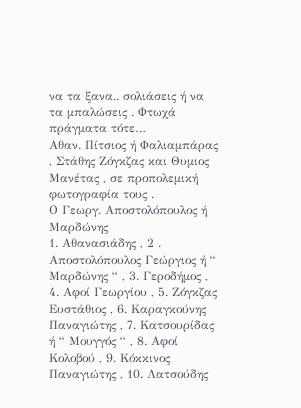να τα ξανα.. σολιάσεις ή να τα μπαλώσεις . Φτωχά πράγματα τότε…
Αθαν. Πίτσιος ή Φαλιαμπάρας , Στάθης Ζόγκζας και Θυμιος Μανέτας , σε προπολεμική φωτογραφία τους .
Ο Γεωργ. Αποστολόπουλος ή Μαρδώνης
1. Αθανασιάδης , 2 . Αποστολόπουλος Γεώργιος ή “ Μαρδώνης “ , 3. Γεροδήμος , 4. Αφοί Γεωργίου , 5. Ζόγκζας Ευστάθιος , 6. Καραγκούνης Παναγιώτης , 7. Κατσουρίδας ή “ Μουγγός “ , 8. Αφοί Κολοβού , 9. Κόκκινος Παναγιώτης , 10. Λατσούδης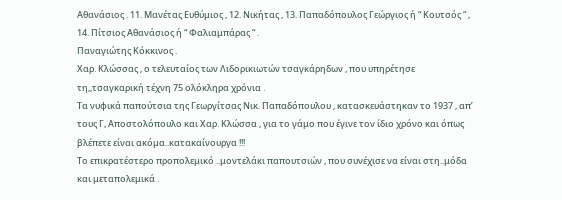Αθανάσιος . 11. Μανέτας Ευθύμιος , 12. Νικήτας , 13. Παπαδόπουλος Γεώργιος ή “ Κουτσός “ , 14. Πίτσιος Αθανάσιος ή “ Φαλιαμπάρας “ .
Παναγιώτης Κόκκινος .
Χαρ. Κλώσσας , ο τελευταίος των Λιδορικιωτών τσαγκάρηδων , που υπηρέτησε τη,,τσαγκαρική τέχνη 75 ολόκληρα χρόνια .
Τα νυφικά παπούτσια της Γεωργίτσας Νικ. Παπαδόπουλου , κατασκευάστηκαν το 1937 , απ’ τους Γ, Αποστολόπουλο και Χαρ. Κλώσσα , για το γάμο που έγινε τον ίδιο χρόνο και όπως βλέπετε είναι ακόμα..κατακαίνουργα !!!
Το επικρατέστερο προπολεμικό ..μοντελάκι παπουτσιών , που συνέχισε να είναι στη..μόδα και μεταπολεμικά .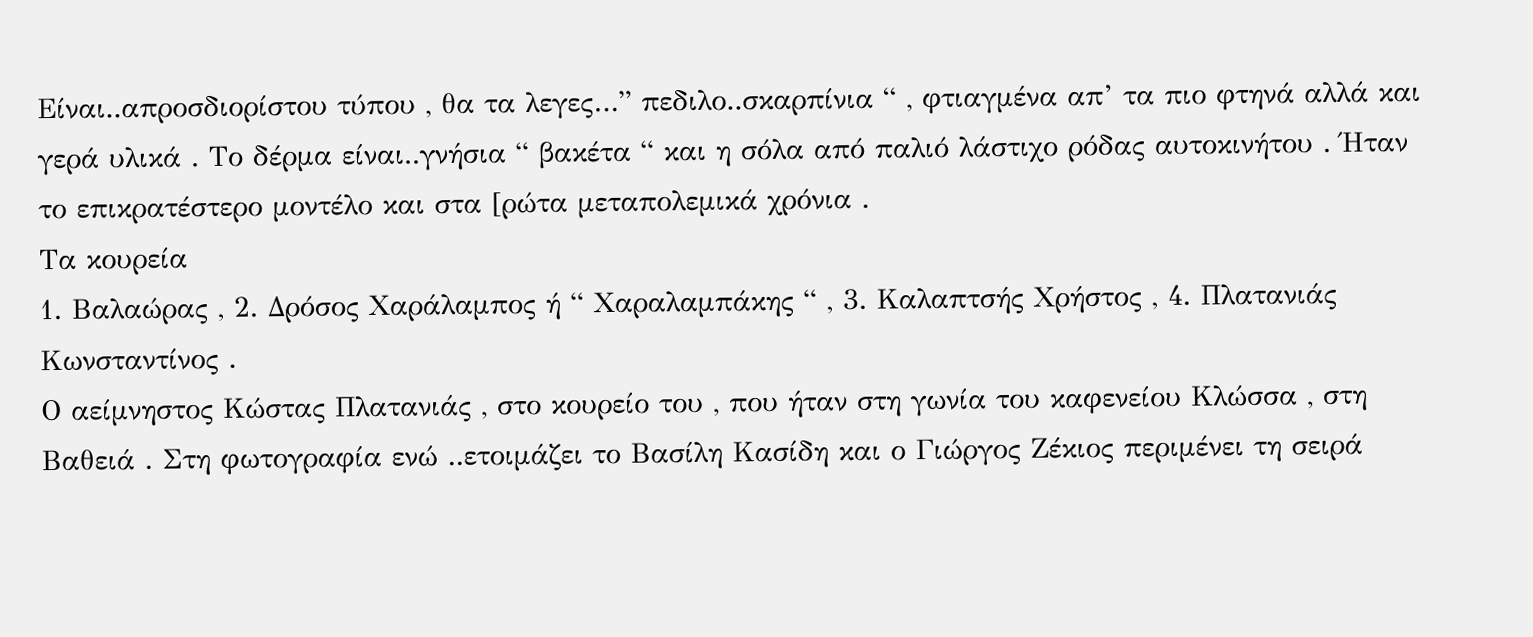Είναι..απροσδιορίστου τύπου , θα τα λεγες…” πεδιλο..σκαρπίνια “ , φτιαγμένα απ’ τα πιο φτηνά αλλά και γερά υλικά . Το δέρμα είναι..γνήσια “ βακέτα “ και η σόλα από παλιό λάστιχο ρόδας αυτοκινήτου . Ήταν το επικρατέστερο μοντέλο και στα [ρώτα μεταπολεμικά χρόνια .
Τα κουρεία
1. Βαλαώρας , 2. Δρόσος Χαράλαμπος ή “ Χαραλαμπάκης “ , 3. Καλαπτσής Χρήστος , 4. Πλατανιάς Κωνσταντίνος .
Ο αείμνηστος Κώστας Πλατανιάς , στο κουρείο του , που ήταν στη γωνία του καφενείου Κλώσσα , στη Βαθειά . Στη φωτογραφία ενώ ..ετοιμάζει το Βασίλη Κασίδη και ο Γιώργος Ζέκιος περιμένει τη σειρά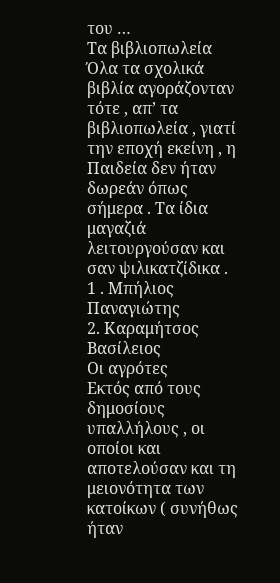του …
Τα βιβλιοπωλεία
Όλα τα σχολικά βιβλία αγοράζονταν τότε , απ’ τα βιβλιοπωλεία , γιατί την εποχή εκείνη , η Παιδεία δεν ήταν δωρεάν όπως σήμερα . Τα ίδια μαγαζιά λειτουργούσαν και σαν ψιλικατζίδικα .
1 . Μπήλιος Παναγιώτης
2. Καραμήτσος Βασίλειος
Οι αγρότες
Εκτός από τους δημοσίους υπαλλήλους , οι οποίοι και αποτελούσαν και τη μειονότητα των κατοίκων ( συνήθως ήταν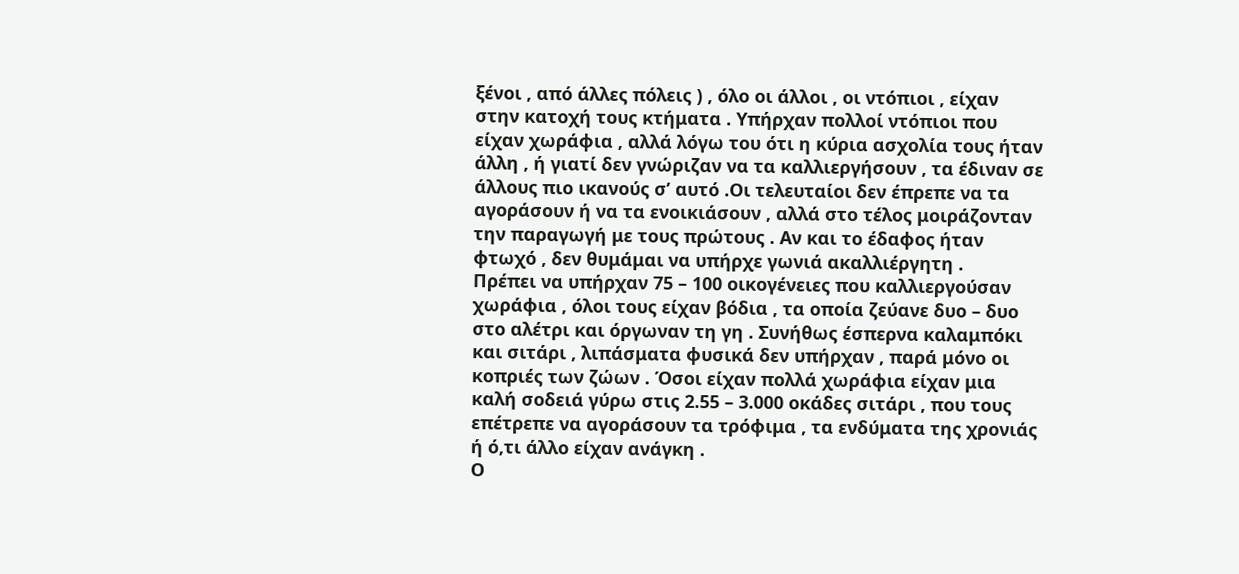ξένοι , από άλλες πόλεις ) , όλο οι άλλοι , οι ντόπιοι , είχαν στην κατοχή τους κτήματα . Υπήρχαν πολλοί ντόπιοι που είχαν χωράφια , αλλά λόγω του ότι η κύρια ασχολία τους ήταν άλλη , ή γιατί δεν γνώριζαν να τα καλλιεργήσουν , τα έδιναν σε άλλους πιο ικανούς σ’ αυτό .Οι τελευταίοι δεν έπρεπε να τα αγοράσουν ή να τα ενοικιάσουν , αλλά στο τέλος μοιράζονταν την παραγωγή με τους πρώτους . Αν και το έδαφος ήταν φτωχό , δεν θυμάμαι να υπήρχε γωνιά ακαλλιέργητη .
Πρέπει να υπήρχαν 75 – 100 οικογένειες που καλλιεργούσαν χωράφια , όλοι τους είχαν βόδια , τα οποία ζεύανε δυο – δυο στο αλέτρι και όργωναν τη γη . Συνήθως έσπερνα καλαμπόκι και σιτάρι , λιπάσματα φυσικά δεν υπήρχαν , παρά μόνο οι κοπριές των ζώων . Όσοι είχαν πολλά χωράφια είχαν μια καλή σοδειά γύρω στις 2.55 – 3.000 οκάδες σιτάρι , που τους επέτρεπε να αγοράσουν τα τρόφιμα , τα ενδύματα της χρονιάς ή ό,τι άλλο είχαν ανάγκη .
Ο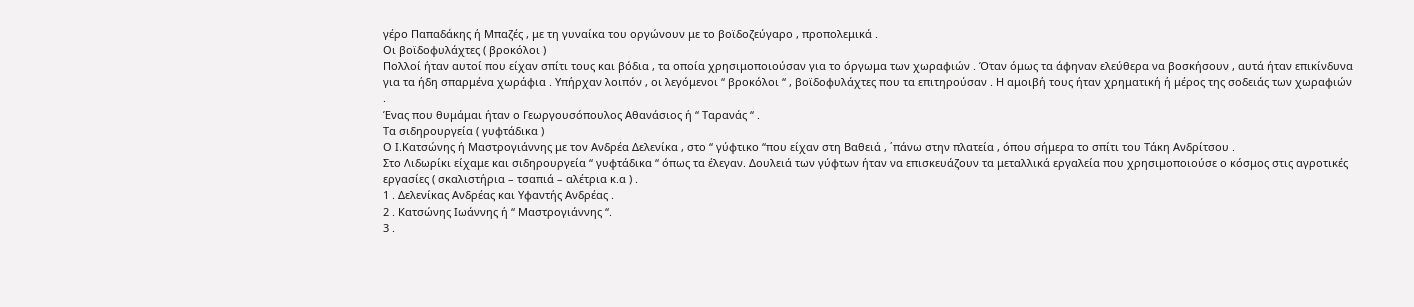γέρο Παπαδάκης ή Μπαζές , με τη γυναίκα του οργώνουν με το βοϊδοζεύγαρο , προπολεμικά .
Οι βοϊδοφυλάχτες ( βροκόλοι )
Πολλοί ήταν αυτοί που είχαν σπίτι τους και βόδια , τα οποία χρησιμοποιούσαν για το όργωμα των χωραφιών . Όταν όμως τα άφηναν ελεύθερα να βοσκήσουν , αυτά ήταν επικίνδυνα για τα ήδη σπαρμένα χωράφια . Υπήρχαν λοιπόν , οι λεγόμενοι “ βροκόλοι “ , βοϊδοφυλάχτες που τα επιτηρούσαν . Η αμοιβή τους ήταν χρηματική ή μέρος της σοδειάς των χωραφιών .
Ένας που θυμάμαι ήταν ο Γεωργουσόπουλος Αθανάσιος ή “ Ταρανάς “ .
Τα σιδηρουργεία ( γυφτάδικα )
Ο Ι.Κατσώνης ή Μαστρογιάννης με τον Ανδρέα Δελενίκα , στο “ γύφτικο “που είχαν στη Βαθειά , ΄πάνω στην πλατεία , όπου σήμερα το σπίτι του Τάκη Ανδρίτσου .
Στο Λιδωρίκι είχαμε και σιδηρουργεία “ γυφτάδικα “ όπως τα έλεγαν. Δουλειά των γύφτων ήταν να επισκευάζουν τα μεταλλικά εργαλεία που χρησιμοποιούσε ο κόσμος στις αγροτικές εργασίες ( σκαλιστήρια – τσαπιά – αλέτρια κ.α ) .
1 . Δελενίκας Ανδρέας και Υφαντής Ανδρέας .
2 . Κατσώνης Ιωάννης ή “ Μαστρογιάννης “.
3 .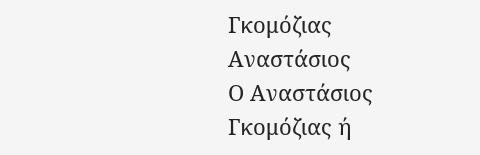Γκομόζιας Αναστάσιος
Ο Αναστάσιος Γκομόζιας ή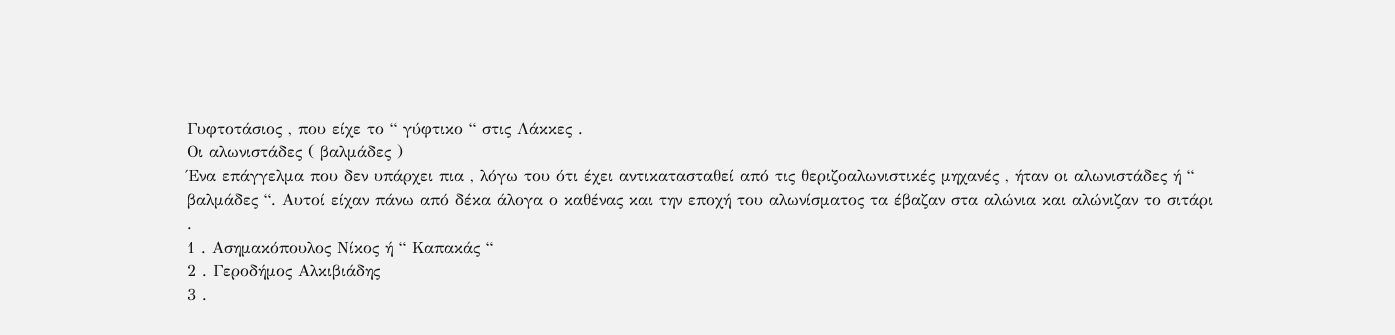Γυφτοτάσιος , που είχε το “ γύφτικο “ στις Λάκκες .
Οι αλωνιστάδες ( βαλμάδες )
Ένα επάγγελμα που δεν υπάρχει πια , λόγω του ότι έχει αντικατασταθεί από τις θεριζοαλωνιστικές μηχανές , ήταν οι αλωνιστάδες ή “ βαλμάδες “. Αυτοί είχαν πάνω από δέκα άλογα ο καθένας και την εποχή του αλωνίσματος τα έβαζαν στα αλώνια και αλώνιζαν το σιτάρι .
1 . Ασημακόπουλος Νίκος ή “ Καπακάς “
2 . Γεροδήμος Αλκιβιάδης
3 .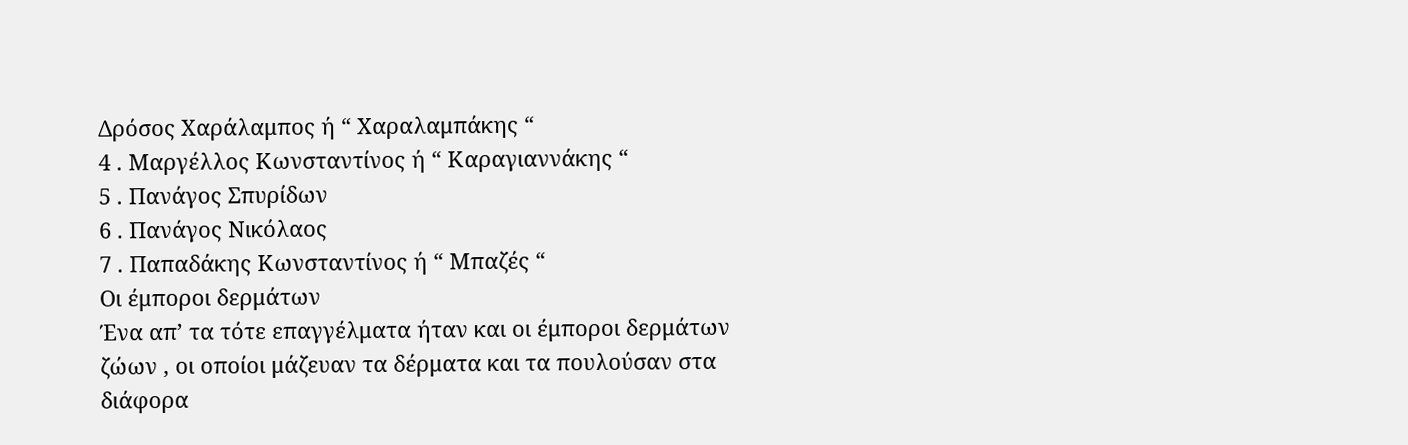Δρόσος Χαράλαμπος ή “ Χαραλαμπάκης “
4 . Μαργέλλος Κωνσταντίνος ή “ Καραγιαννάκης “
5 . Πανάγος Σπυρίδων
6 . Πανάγος Νικόλαος
7 . Παπαδάκης Κωνσταντίνος ή “ Μπαζές “
Οι έμποροι δερμάτων
Ένα απ’ τα τότε επαγγέλματα ήταν και οι έμποροι δερμάτων ζώων , οι οποίοι μάζευαν τα δέρματα και τα πουλούσαν στα διάφορα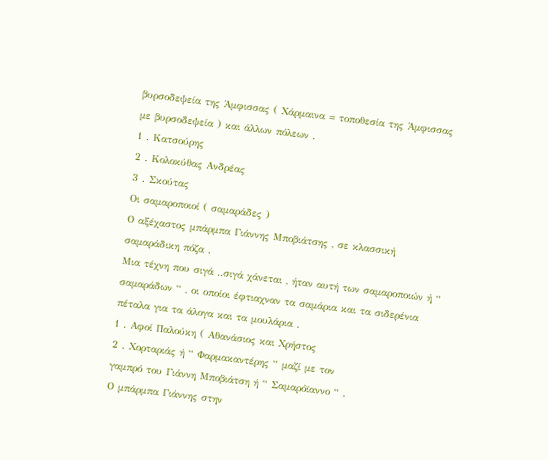βυρσοδεψεία της Άμφισσας ( Χάρμαινα = τοποθεσία της Άμφισσας με βυρσοδεψεία ) και άλλων πόλεων .
1 . Κατσούρης
2 . Κολοκύθας Ανδρέας
3 . Σκούτας
Οι σαμαροποιοί ( σαμαράδες )
Ο αξέχαστος μπάρμπα Γιάννης Μποβιάτσης , σε κλασσική σαμαράδικη πόζα .
Μια τέχνη που σιγά ..σιγά χάνεται , ήταν αυτή των σαμαροποιών ή “ σαμαράδων “ , οι οποίοι έφτιαχναν τα σαμάρια και τα σιδερένια πέταλα για τα άλογα και τα μουλάρια .
1 . Αφοί Παλούκη ( Αθανάσιος και Χρήστος
2 . Χορταριάς ή “ Φαρμακαντέρης “ μαζί με τον
γαμπρό του Γιάννη Μποβιάτση ή “ Σαμαρόϊαννο “ .
Ο μπάρμπα Γιάννης στην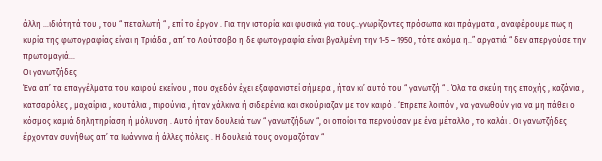άλλη …ιδιότητά του , του “ πεταλωτή “ , επί το έργον . Για την ιστορία και φυσικά για τους..γνωρίζοντες πρόσωπα και πράγματα , αναφέρουμε πως η κυρία της φωτογραφίας είναι η Τριάδα , απ’ το Λούτσοβο η δε φωτογραφία είναι βγαλμένη την 1-5 – 1950 , τότε ακόμα η..” αργατιά “ δεν απεργούσε την πρωτομαγιά…
Οι γανωτζήδες
Ένα απ’ τα επαγγέλματα του καιρού εκείνου , που σχεδόν έχει εξαφανιστεί σήμερα , ήταν κι’ αυτό του “ γανωτζή “ . Όλα τα σκεύη της εποχής , καζάνια , κατσαρόλες , μαχαίρια , κουτάλια , πιρούνια , ήταν χάλκινα ή σιδερένια και σκούριαζαν με τον καιρό . ‘Επρεπε λοιπόν , να γανωθούν για να μη πάθει ο κόσμος καμιά δηλητηρίαση ή μόλυνση . Αυτό ήταν δουλειά των “ γανωτζήδων “, οι οποίοι τα περνούσαν με ένα μέταλλο , το καλάι . Οι γανωτζήδες έρχονταν συνήθως απ’ τα Ιωάννινα ή άλλες πόλεις . Η δουλειά τους ονομαζόταν “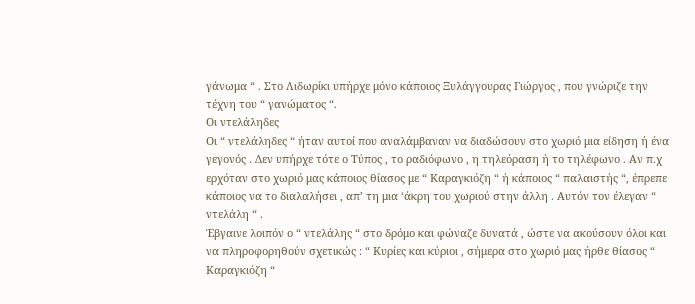γάνωμα “ . Στο Λιδωρίκι υπήρχε μόνο κάποιος Ξυλάγγουρας Γιώργος , που γνώριζε την τέχνη του “ γανώματος “.
Οι ντελάληδες
Οι “ ντελάληδες “ ήταν αυτοί που αναλάμβαναν να διαδώσουν στο χωριό μια είδηση ή ένα γεγονός . Δεν υπήρχε τότε ο Τύπος , το ραδιόφωνο , η τηλεόραση ή το τηλέφωνο . Αν π.χ ερχόταν στο χωριό μας κάποιος θίασος με “ Καραγκιόζη “ ή κάποιος “ παλαιστής “, έπρεπε κάποιος να το διαλαλήσει , απ’ τη μια ‘άκρη του χωριού στην άλλη . Αυτόν τον έλεγαν “ ντελάλη “ .
Έβγαινε λοιπόν ο “ ντελάλης “ στο δρόμο και φώναζε δυνατά , ώστε να ακούσουν όλοι και να πληροφορηθούν σχετικώς : “ Κυρίες και κύριοι , σήμερα στο χωριό μας ήρθε θίασος “ Καραγκιόζη “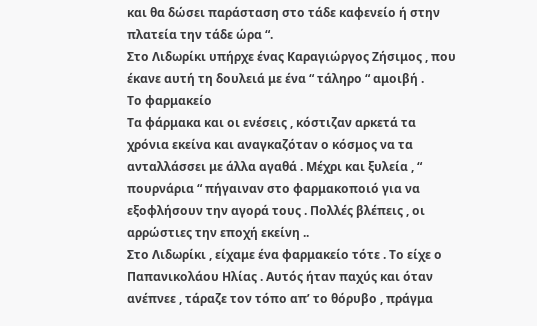και θα δώσει παράσταση στο τάδε καφενείο ή στην πλατεία την τάδε ώρα “.
Στο Λιδωρίκι υπήρχε ένας Καραγιώργος Ζήσιμος , που έκανε αυτή τη δουλειά με ένα “ τάληρο “ αμοιβή .
Το φαρμακείο
Τα φάρμακα και οι ενέσεις , κόστιζαν αρκετά τα χρόνια εκείνα και αναγκαζόταν ο κόσμος να τα ανταλλάσσει με άλλα αγαθά . Μέχρι και ξυλεία , “ πουρνάρια “ πήγαιναν στο φαρμακοποιό για να εξοφλήσουν την αγορά τους . Πολλές βλέπεις , οι αρρώστιες την εποχή εκείνη ..
Στο Λιδωρίκι , είχαμε ένα φαρμακείο τότε . Το είχε ο Παπανικολάου Ηλίας . Αυτός ήταν παχύς και όταν ανέπνεε , τάραζε τον τόπο απ’ το θόρυβο , πράγμα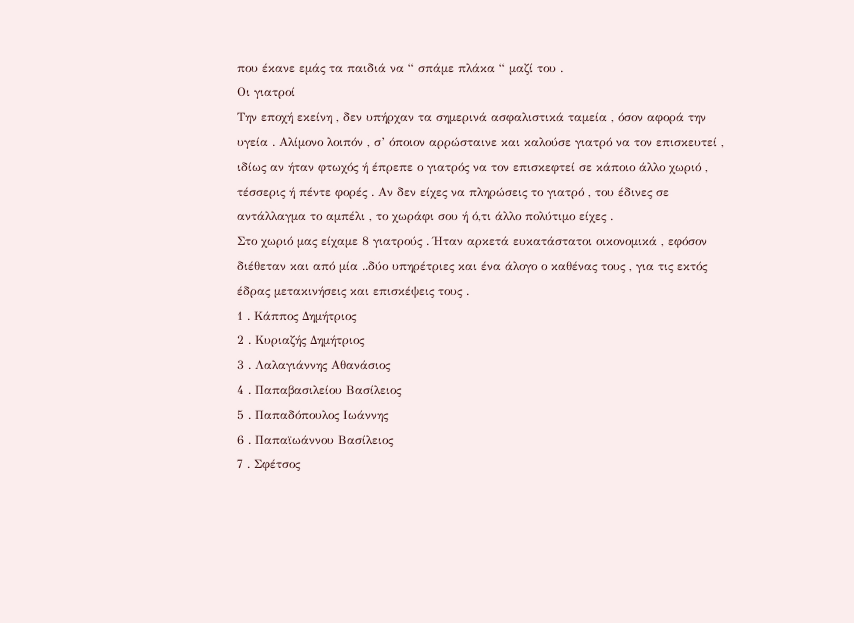που έκανε εμάς τα παιδιά να “ σπάμε πλάκα “ μαζί του .
Οι γιατροί
Την εποχή εκείνη , δεν υπήρχαν τα σημερινά ασφαλιστικά ταμεία , όσον αφορά την υγεία . Αλίμονο λοιπόν , σ’ όποιον αρρώσταινε και καλούσε γιατρό να τον επισκευτεί , ιδίως αν ήταν φτωχός ή έπρεπε ο γιατρός να τον επισκεφτεί σε κάποιο άλλο χωριό , τέσσερις ή πέντε φορές . Αν δεν είχες να πληρώσεις το γιατρό , του έδινες σε αντάλλαγμα το αμπέλι , το χωράφι σου ή ό,τι άλλο πολύτιμο είχες .
Στο χωριό μας είχαμε 8 γιατρούς . Ήταν αρκετά ευκατάστατοι οικονομικά , εφόσον διέθεταν και από μία ..δύο υπηρέτριες και ένα άλογο ο καθένας τους , για τις εκτός έδρας μετακινήσεις και επισκέψεις τους .
1 . Κάππος Δημήτριος
2 . Κυριαζής Δημήτριος
3 . Λαλαγιάννης Αθανάσιος
4 . Παπαβασιλείου Βασίλειος
5 . Παπαδόπουλος Ιωάννης
6 . Παπαϊωάννου Βασίλειος
7 . Σφέτσος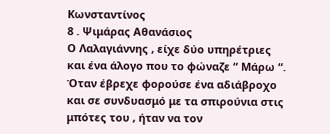Κωνσταντίνος
8 . Ψιμάρας Αθανάσιος
Ο Λαλαγιάννης , είχε δύο υπηρέτριες και ένα άλογο που το φώναζε “ Μάρω “. Όταν έβρεχε φορούσε ένα αδιάβροχο και σε συνδυασμό με τα σπιρούνια στις μπότες του , ήταν να τον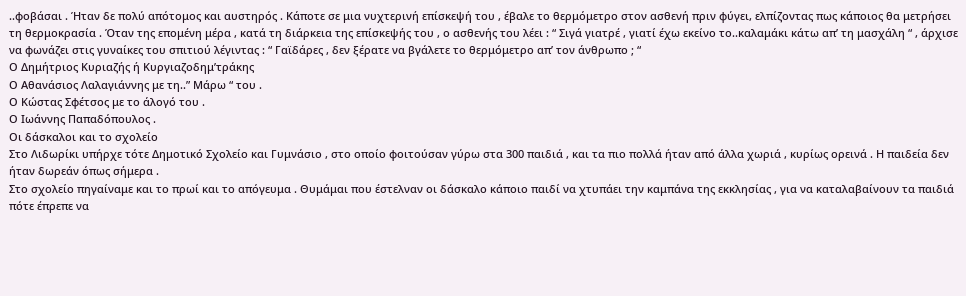..φοβάσαι . Ήταν δε πολύ απότομος και αυστηρός . Κάποτε σε μια νυχτερινή επίσκεψή του , έβαλε το θερμόμετρο στον ασθενή πριν φύγει, ελπίζοντας πως κάποιος θα μετρήσει τη θερμοκρασία . Όταν της επομένη μέρα , κατά τη διάρκεια της επίσκεψής του , ο ασθενής του λέει : “ Σιγά γιατρέ , γιατί έχω εκείνο το..καλαμάκι κάτω απ’ τη μασχάλη “ , άρχισε να φωνάζει στις γυναίκες του σπιτιού λέγιντας : “ Γαϊδάρες , δεν ξέρατε να βγάλετε το θερμόμετρο απ’ τον άνθρωπο ; “
Ο Δημήτριος Κυριαζής ή Κυργιαζοδημ’τράκης
Ο Αθανάσιος Λαλαγιάννης με τη..” Μάρω “ του .
Ο Κώστας Σφέτσος με το άλογό του .
Ο Ιωάννης Παπαδόπουλος .
Οι δάσκαλοι και το σχολείο
Στο Λιδωρίκι υπήρχε τότε Δημοτικό Σχολείο και Γυμνάσιο , στο οποίο φοιτούσαν γύρω στα 300 παιδιά , και τα πιο πολλά ήταν από άλλα χωριά , κυρίως ορεινά . Η παιδεία δεν ήταν δωρεάν όπως σήμερα .
Στο σχολείο πηγαίναμε και το πρωί και το απόγευμα . Θυμάμαι που έστελναν οι δάσκαλο κάποιο παιδί να χτυπάει την καμπάνα της εκκλησίας , για να καταλαβαίνουν τα παιδιά πότε έπρεπε να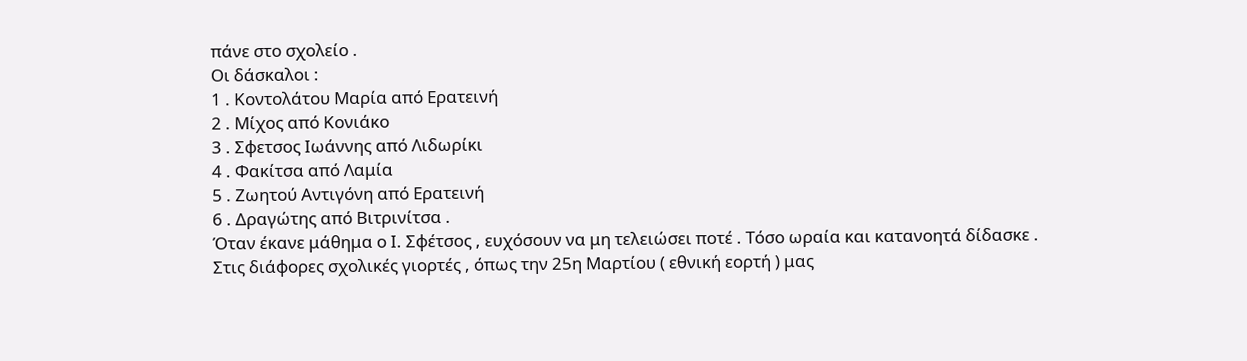πάνε στο σχολείο .
Οι δάσκαλοι :
1 . Κοντολάτου Μαρία από Ερατεινή
2 . Μίχος από Κονιάκο
3 . Σφετσος Ιωάννης από Λιδωρίκι
4 . Φακίτσα από Λαμία
5 . Ζωητού Αντιγόνη από Ερατεινή
6 . Δραγώτης από Βιτρινίτσα .
Όταν έκανε μάθημα ο Ι. Σφέτσος , ευχόσουν να μη τελειώσει ποτέ . Τόσο ωραία και κατανοητά δίδασκε .
Στις διάφορες σχολικές γιορτές , όπως την 25η Μαρτίου ( εθνική εορτή ) μας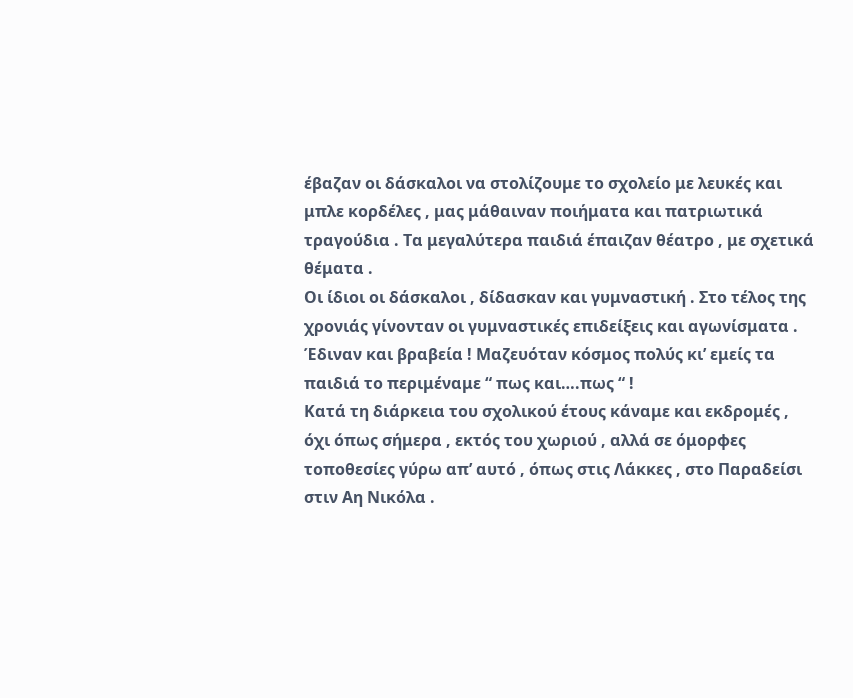έβαζαν οι δάσκαλοι να στολίζουμε το σχολείο με λευκές και μπλε κορδέλες , μας μάθαιναν ποιήματα και πατριωτικά τραγούδια . Τα μεγαλύτερα παιδιά έπαιζαν θέατρο , με σχετικά θέματα .
Οι ίδιοι οι δάσκαλοι , δίδασκαν και γυμναστική . Στο τέλος της χρονιάς γίνονταν οι γυμναστικές επιδείξεις και αγωνίσματα . Έδιναν και βραβεία ! Μαζευόταν κόσμος πολύς κι’ εμείς τα παιδιά το περιμέναμε “ πως και….πως “ !
Κατά τη διάρκεια του σχολικού έτους κάναμε και εκδρομές , όχι όπως σήμερα , εκτός του χωριού , αλλά σε όμορφες τοποθεσίες γύρω απ’ αυτό , όπως στις Λάκκες , στο Παραδείσι στιν Αη Νικόλα .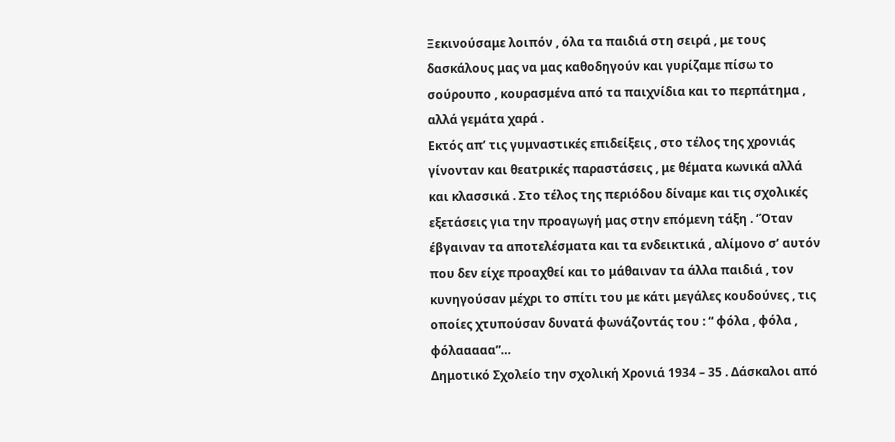Ξεκινούσαμε λοιπόν , όλα τα παιδιά στη σειρά , με τους δασκάλους μας να μας καθοδηγούν και γυρίζαμε πίσω το σούρουπο , κουρασμένα από τα παιχνίδια και το περπάτημα , αλλά γεμάτα χαρά .
Εκτός απ’ τις γυμναστικές επιδείξεις , στο τέλος της χρονιάς γίνονταν και θεατρικές παραστάσεις , με θέματα κωνικά αλλά και κλασσικά . Στο τέλος της περιόδου δίναμε και τις σχολικές εξετάσεις για την προαγωγή μας στην επόμενη τάξη . ‘Όταν έβγαιναν τα αποτελέσματα και τα ενδεικτικά , αλίμονο σ’ αυτόν που δεν είχε προαχθεί και το μάθαιναν τα άλλα παιδιά , τον κυνηγούσαν μέχρι το σπίτι του με κάτι μεγάλες κουδούνες , τις οποίες χτυπούσαν δυνατά φωνάζοντάς του : “ φόλα , φόλα , φόλααααα”…
Δημοτικό Σχολείο την σχολική Χρονιά 1934 – 35 . Δάσκαλοι από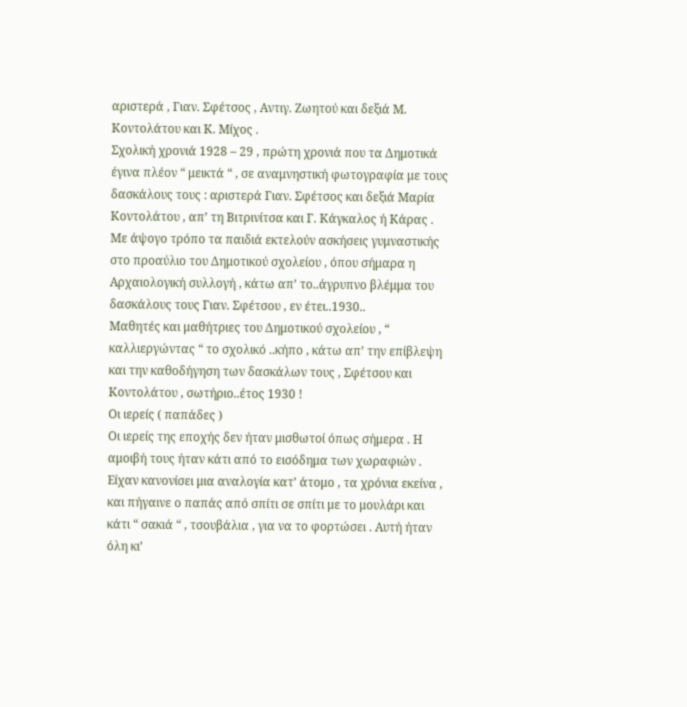αριστερά , Γιαν. Σφέτσος , Αντιγ. Ζωητού και δεξιά Μ. Κοντολάτου και Κ. Μίχος .
Σχολική χρονιά 1928 – 29 , πρώτη χρονιά που τα Δημοτικά έγινα πλέον “ μεικτά “ , σε αναμνηστική φωτογραφία με τους δασκάλους τους : αριστερά Γιαν. Σφέτσος και δεξιά Μαρία Κοντολάτου , απ’ τη Βιτρινίτσα και Γ. Κάγκαλος ή Κάρας .
Με άψογο τρόπο τα παιδιά εκτελούν ασκήσεις γυμναστικής στο προαύλιο του Δημοτικού σχολείου , όπου σήμαρα η Αρχαιολογική συλλογή , κάτω απ’ το..άγρυπνο βλέμμα του δασκάλους τους Γιαν. Σφέτσου , εν έτει..1930..
Μαθητές και μαθήτριες του Δημοτικού σχολείου , “ καλλιεργώντας “ το σχολικό ..κήπο , κάτω απ’ την επίβλεψη και την καθοδήγηση των δασκάλων τους , Σφέτσου και Κοντολάτου , σωτήριο..έτος 1930 !
Οι ιερείς ( παπάδες )
Οι ιερείς της εποχής δεν ήταν μισθωτοί όπως σήμερα . Η αμοιβή τους ήταν κάτι από το εισόδημα των χωραφιών . Είχαν κανονίσει μια αναλογία κατ’ άτομο , τα χρόνια εκείνα , και πήγαινε ο παπάς από σπίτι σε σπίτι με το μουλάρι και κάτι “ σακιά “ , τσουβάλια , για να το φορτώσει . Αυτή ήταν όλη κι’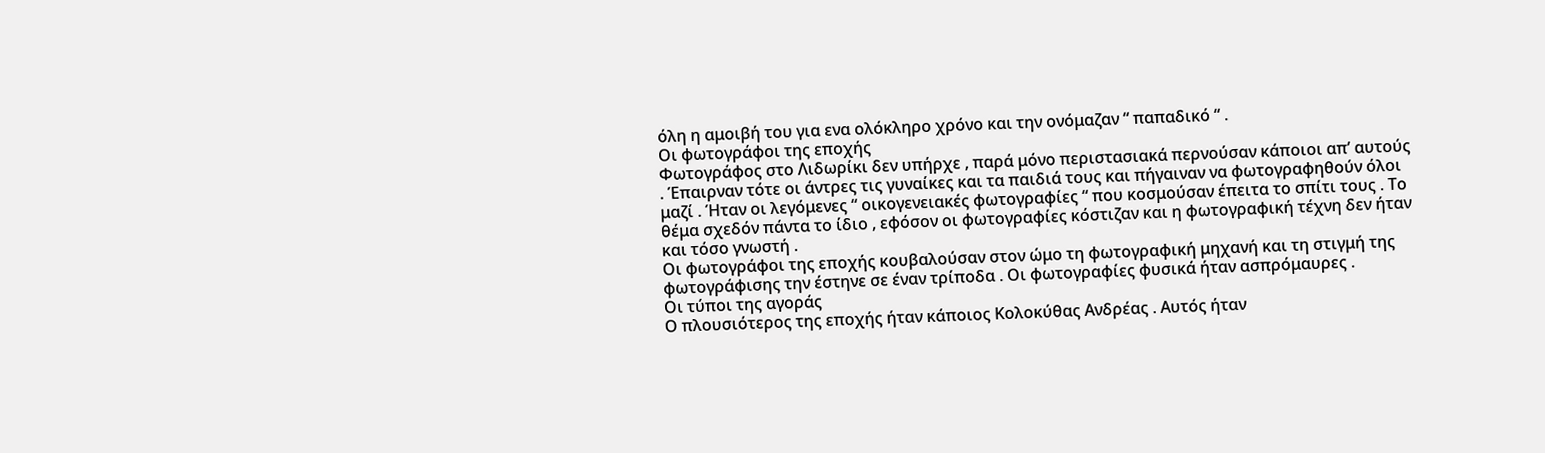όλη η αμοιβή του για ενα ολόκληρο χρόνο και την ονόμαζαν “ παπαδικό “ .
Οι φωτογράφοι της εποχής
Φωτογράφος στο Λιδωρίκι δεν υπήρχε , παρά μόνο περιστασιακά περνούσαν κάποιοι απ’ αυτούς . Έπαιρναν τότε οι άντρες τις γυναίκες και τα παιδιά τους και πήγαιναν να φωτογραφηθούν όλοι μαζί . Ήταν οι λεγόμενες “ οικογενειακές φωτογραφίες “ που κοσμούσαν έπειτα το σπίτι τους . Το θέμα σχεδόν πάντα το ίδιο , εφόσον οι φωτογραφίες κόστιζαν και η φωτογραφική τέχνη δεν ήταν και τόσο γνωστή .
Οι φωτογράφοι της εποχής κουβαλούσαν στον ώμο τη φωτογραφική μηχανή και τη στιγμή της φωτογράφισης την έστηνε σε έναν τρίποδα . Οι φωτογραφίες φυσικά ήταν ασπρόμαυρες .
Οι τύποι της αγοράς
Ο πλουσιότερος της εποχής ήταν κάποιος Κολοκύθας Ανδρέας . Αυτός ήταν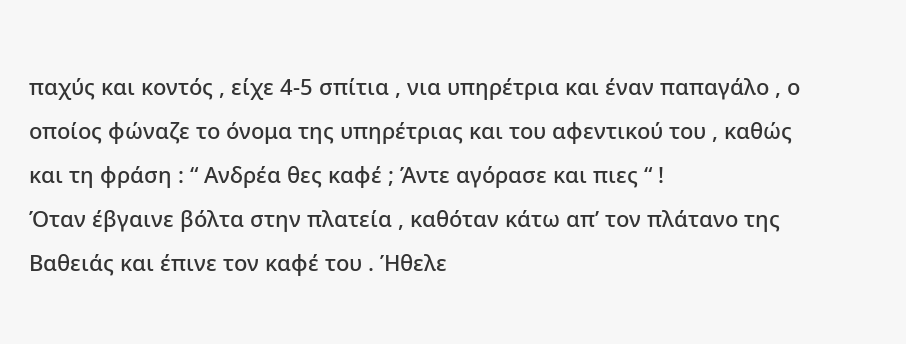παχύς και κοντός , είχε 4-5 σπίτια , νια υπηρέτρια και έναν παπαγάλο , ο οποίος φώναζε το όνομα της υπηρέτριας και του αφεντικού του , καθώς και τη φράση : “ Ανδρέα θες καφέ ; Άντε αγόρασε και πιες “ !
Όταν έβγαινε βόλτα στην πλατεία , καθόταν κάτω απ’ τον πλάτανο της Βαθειάς και έπινε τον καφέ του . Ήθελε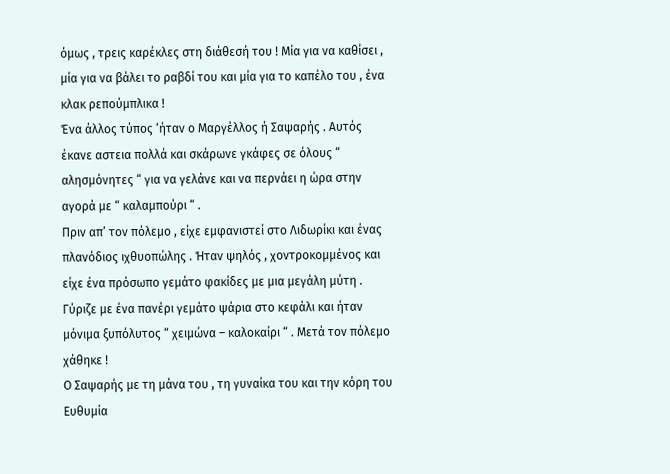όμως , τρεις καρέκλες στη διάθεσή του ! Μία για να καθίσει , μία για να βάλει το ραβδί του και μία για το καπέλο του , ένα κλακ ρεπούμπλικα !
Ένα άλλος τύπος ‘ήταν ο Μαργέλλος ή Σαψαρής . Αυτός έκανε αστεια πολλά και σκάρωνε γκάφες σε όλους “ αλησμόνητες “ για να γελάνε και να περνάει η ώρα στην αγορά με “ καλαμπούρι “ .
Πριν απ’ τον πόλεμο , είχε εμφανιστεί στο Λιδωρίκι και ένας πλανόδιος ιχθυοπώλης . Ήταν ψηλός , χοντροκομμένος και είχε ένα πρόσωπο γεμάτο φακίδες με μια μεγάλη μύτη . Γύριζε με ένα πανέρι γεμάτο ψάρια στο κεφάλι και ήταν μόνιμα ξυπόλυτος “ χειμώνα – καλοκαίρι “ . Μετά τον πόλεμο χάθηκε !
Ο Σαψαρής με τη μάνα του , τη γυναίκα του και την κόρη του Ευθυμία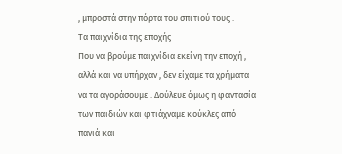, μπροστά στην πόρτα του σπιτιού τους .
Τα παιχνίδια της εποχής
Που να βρούμε παιχνίδια εκείνη την εποχή , αλλά και να υπήρχαν , δεν είχαμε τα χρήματα να τα αγοράσουμε . Δούλευε όμως η φαντασία των παιδιών και φτιάχναμε κούκλες από πανιά και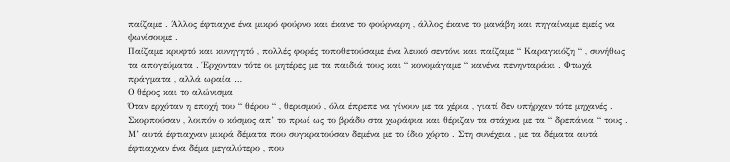παίζαμε . Άλλος έφτιαχνε ένα μικρό φούρνο και έκανε το φούρναρη , άλλος έκανε το μανάβη και πηγαίναμε εμείς να ψωνίσουμε .
Παίζαμε κρυφτό και κυνηγητό , πολλές φορές τοποθετούσαμε ένα λευκό σεντόνι και παίζαμε “ Καραγκιόζη “ , συνήθως τα απογεύματα . Έρχονταν τότε οι μητέρες με τα παιδιά τους και “ κονομάγαμε “ κανένα πενηνταράκι . Φτωχά πράγματα , αλλά ωραία …
Ο θέρος και το αλώνισμα
Όταν ερχόταν η εποχή του “ θέρου “ , θερισμού , όλα έπρεπε να γίνουν με τα χέρια , γιατί δεν υπήρχαν τότε μηχανές . Σκορπούσαν , λοιπόν ο κόσμος απ’ το πρωί ως το βράδυ στα χωράφια και θέριζαν τα στάχυα με τα “ δρεπάνια “ τους . Μ’ αυτά έφτιαχναν μικρά δέματα που συγκρατούσαν δεμένα με το ίδιο χόρτο . Στη συνέχεια , με τα δέματα αυτά έφτιαχναν ένα δέμα μεγαλύτερο , που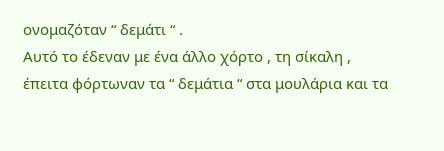ονομαζόταν “ δεμάτι “ .
Αυτό το έδεναν με ένα άλλο χόρτο , τη σίκαλη , έπειτα φόρτωναν τα “ δεμάτια “ στα μουλάρια και τα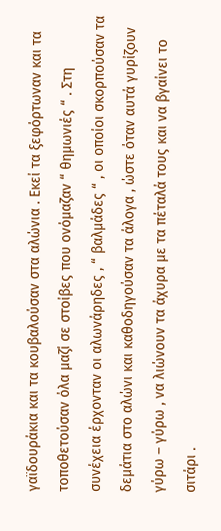γαϊδουράκια και τα κουβαλούσαν στα αλώνια . Εκεί τα ξεφόρτωναν και τα τοποθετούσαν όλα μαζί σε στοίβες που ονόμαζαν “ θημωνιές “ . Στη συνέχεια έρχονταν οι αλωνάρηδες , “ βαλμάδες “ , οι οποίοι σκορπούσαν τα δεμάτια στο αλώνι και καθοδηγούσαν τα άλογα , ώστε όταν αυτά γυρίζουν γύρω – γύρω , να λιώνουν τα άχυρα με τα πέταλά τους και να βγαίνει το σιτάρι .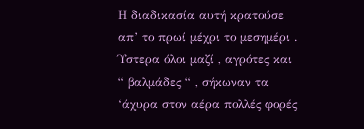Η διαδικασία αυτή κρατούσε απ’ το πρωί μέχρι το μεσημέρι . Ύστερα όλοι μαζί , αγρότες και “ βαλμάδες “ , σήκωναν τα ‘άχυρα στον αέρα πολλές φορές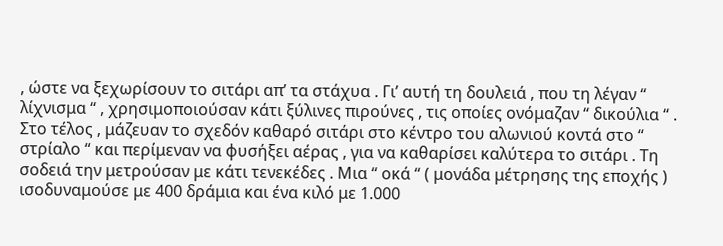, ώστε να ξεχωρίσουν το σιτάρι απ’ τα στάχυα . Γι’ αυτή τη δουλειά , που τη λέγαν “ λίχνισμα “ , χρησιμοποιούσαν κάτι ξύλινες πιρούνες , τις οποίες ονόμαζαν “ δικούλια “ .
Στο τέλος , μάζευαν το σχεδόν καθαρό σιτάρι στο κέντρο του αλωνιού κοντά στο “ στρίαλο “ και περίμεναν να φυσήξει αέρας , για να καθαρίσει καλύτερα το σιτάρι . Τη σοδειά την μετρούσαν με κάτι τενεκέδες . Μια “ οκά “ ( μονάδα μέτρησης της εποχής ) ισοδυναμούσε με 400 δράμια και ένα κιλό με 1.000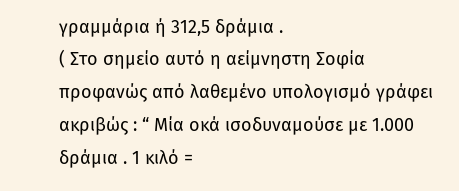γραμμάρια ή 312,5 δράμια .
( Στο σημείο αυτό η αείμνηστη Σοφία προφανώς από λαθεμένο υπολογισμό γράφει ακριβώς : “ Μία οκά ισοδυναμούσε με 1.000 δράμια . 1 κιλό =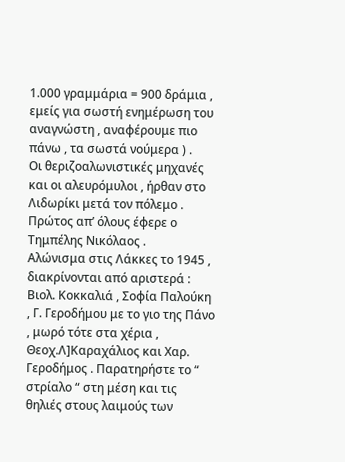1.000 γραμμάρια = 900 δράμια , εμείς για σωστή ενημέρωση του αναγνώστη , αναφέρουμε πιο πάνω , τα σωστά νούμερα ) .
Οι θεριζοαλωνιστικές μηχανές και οι αλευρόμυλοι , ήρθαν στο Λιδωρίκι μετά τον πόλεμο . Πρώτος απ’ όλους έφερε ο Τημπέλης Νικόλαος .
Αλώνισμα στις Λάκκες το 1945 , διακρίνονται από αριστερά : Βιολ. Κοκκαλιά , Σοφία Παλούκη , Γ. Γεροδήμου με το γιο της Πάνο , μωρό τότε στα χέρια , Θεοχ.Λ]Καραχάλιος και Χαρ. Γεροδήμος . Παρατηρήστε το “ στρίαλο “ στη μέση και τις θηλιές στους λαιμούς των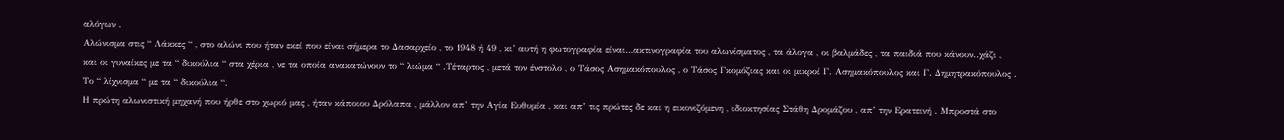αλόγων .
Αλώνισμα στις “ Λάκκες “ , στο αλώνι που ήταν εκεί που είναι σήμερα το Δασαρχείο , το 1948 ή 49 , κι’ αυτή η φωτογραφία είναι…ακτινογραφία του αλωνίσματος , τα άλογα , οι βαλμάδες , τα παιδιά που κάνουν..χάζι , και οι γυναίκες με τα “ δικούλια “ στα χέρια , νε τα οποία ανακατώνουν το “ λιώμα “ .Τέταρτος , μετά τον ένστολο , ο Τάσος Ασημακόπουλος , ο Τάσος Γκομόζιας και οι μικροί Γ. Ασημακόπουλος και Γ. Δημητρακόπουλος .
Το “ λίχνισμα “ με τα “ δικούλια “.
Η πρώτη αλωνιστική μηχανή που ήρθε στο χωριό μας , ήταν κάποιου Δρόλαπα , μάλλον απ’ την Αγία Ευθυμία , και απ’ τις πρώτες δε και η εικονιζόμενη , ιδιοκτησίας Στάθη Δρομάζου , απ’ την Ερατεινή . Μπροστά στο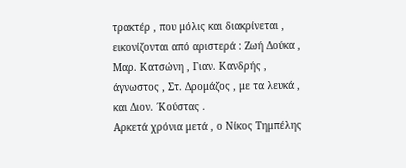τρακτέρ , που μόλις και διακρίνεται , εικονίζονται από αριστερά : Ζωή Δούκα , Μαρ. Κατσώνη , Γιαν. Κανδρής , άγνωστος , Στ. Δρομάζος , με τα λευκά , και Διον. ΄Κούστας .
Αρκετά χρόνια μετά , ο Νίκος Τημπέλης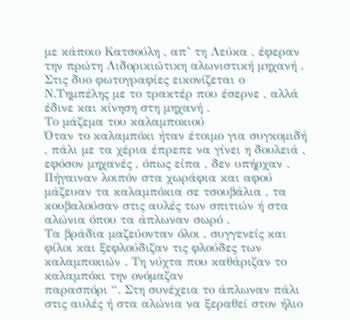με κάποιο Κατσούλη , απ’ τη Λεύκα , έφεραν την πρώτη Λιδορικιώτικη αλωνιστική μηχανή . Στις δυο φωτογραφίες εικονίζεται ο Ν.Τημπέλης με το τρακτέρ που έσερνε , αλλά έδινε και κίνηση στη μηχανή .
Το μάζεμα του καλαμποκιού
Όταν το καλαμπόκι ήταν έτοιμο για συγκομιδή , πάλι με τα χέρια έπρεπε να γίνει η δουλειά , εφόσον μηχανές , όπως είπα , δεν υπήρχαν . Πήγαιναν λοιπόν στα χωράφια και αφού μάζευαν τα καλαμπόκια σε τσουβάλια , τα κουβαλούσαν στις αυλές των σπιτιών ή στα αλώνια όπου τα άπλωναν σωρό .
Τα βράδια μαζεύονταν όλοι , συγγενείς και φίλοι και ξεφλούδιζαν τις φλούδες των καλαμποκιών . Τη νύχτα που καθάριζαν το καλαμπόκι την ονόμαζαν
παρασπόρι “. Στη συνέχεια το άπλωναν πάλι στις αυλές ή στα αλώνια να ξεραθεί στον ήλιο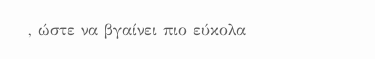, ώστε να βγαίνει πιο εύκολα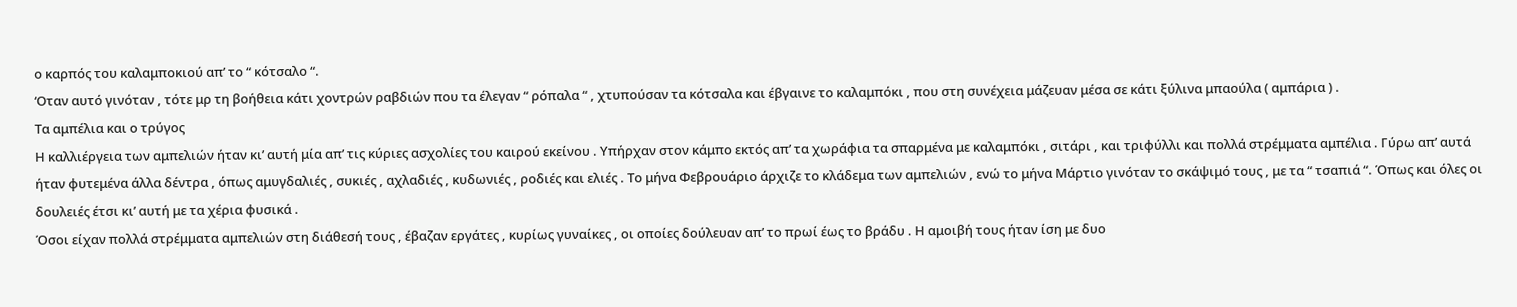ο καρπός του καλαμποκιού απ’ το “ κότσαλο “.
‘Οταν αυτό γινόταν , τότε μρ τη βοήθεια κάτι χοντρών ραβδιών που τα έλεγαν “ ρόπαλα “ , χτυπούσαν τα κότσαλα και έβγαινε το καλαμπόκι , που στη συνέχεια μάζευαν μέσα σε κάτι ξύλινα μπαούλα ( αμπάρια ) .
Τα αμπέλια και ο τρύγος
Η καλλιέργεια των αμπελιών ήταν κι’ αυτή μία απ’ τις κύριες ασχολίες του καιρού εκείνου . Υπήρχαν στον κάμπο εκτός απ’ τα χωράφια τα σπαρμένα με καλαμπόκι , σιτάρι , και τριφύλλι και πολλά στρέμματα αμπέλια . Γύρω απ’ αυτά ήταν φυτεμένα άλλα δέντρα , όπως αμυγδαλιές , συκιές , αχλαδιές , κυδωνιές , ροδιές και ελιές . Το μήνα Φεβρουάριο άρχιζε το κλάδεμα των αμπελιών , ενώ το μήνα Μάρτιο γινόταν το σκάψιμό τους , με τα “ τσαπιά “. Όπως και όλες οι δουλειές έτσι κι’ αυτή με τα χέρια φυσικά .
Όσοι είχαν πολλά στρέμματα αμπελιών στη διάθεσή τους , έβαζαν εργάτες , κυρίως γυναίκες , οι οποίες δούλευαν απ’ το πρωί έως το βράδυ . Η αμοιβή τους ήταν ίση με δυο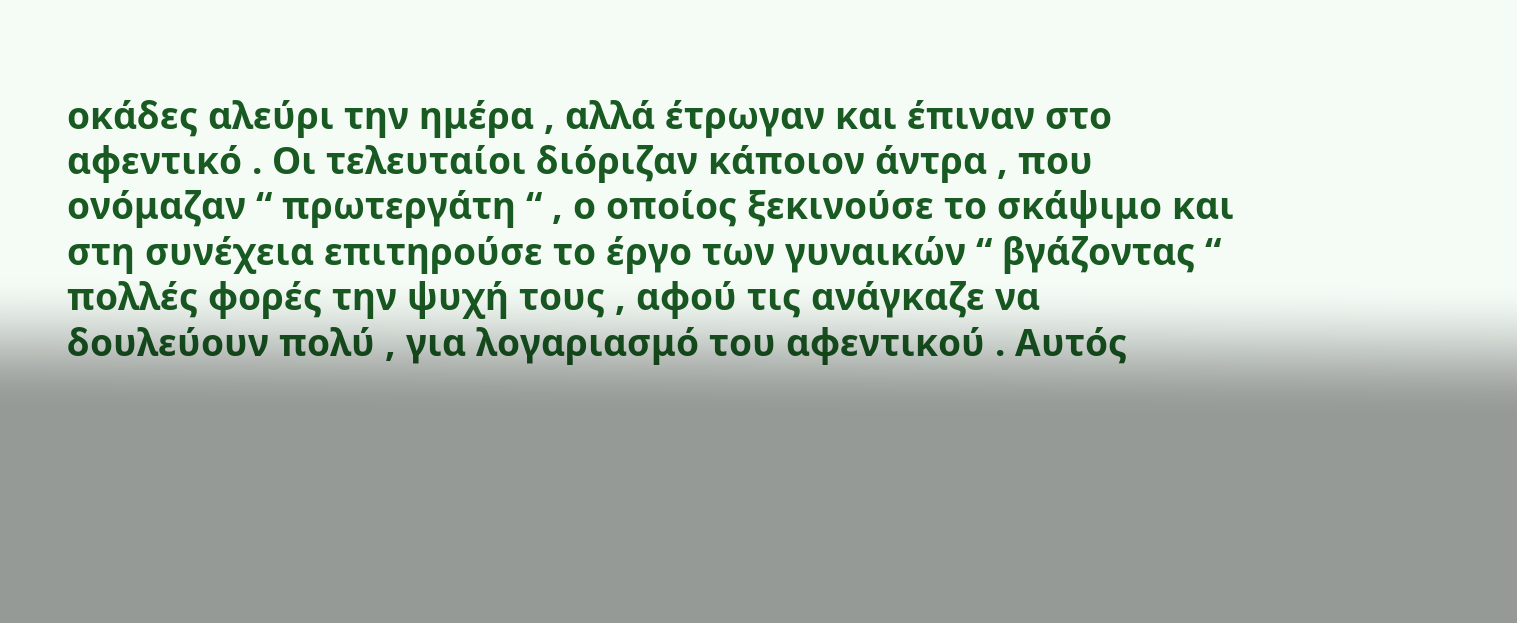οκάδες αλεύρι την ημέρα , αλλά έτρωγαν και έπιναν στο αφεντικό . Οι τελευταίοι διόριζαν κάποιον άντρα , που ονόμαζαν “ πρωτεργάτη “ , ο οποίος ξεκινούσε το σκάψιμο και στη συνέχεια επιτηρούσε το έργο των γυναικών “ βγάζοντας “ πολλές φορές την ψυχή τους , αφού τις ανάγκαζε να δουλεύουν πολύ , για λογαριασμό του αφεντικού . Αυτός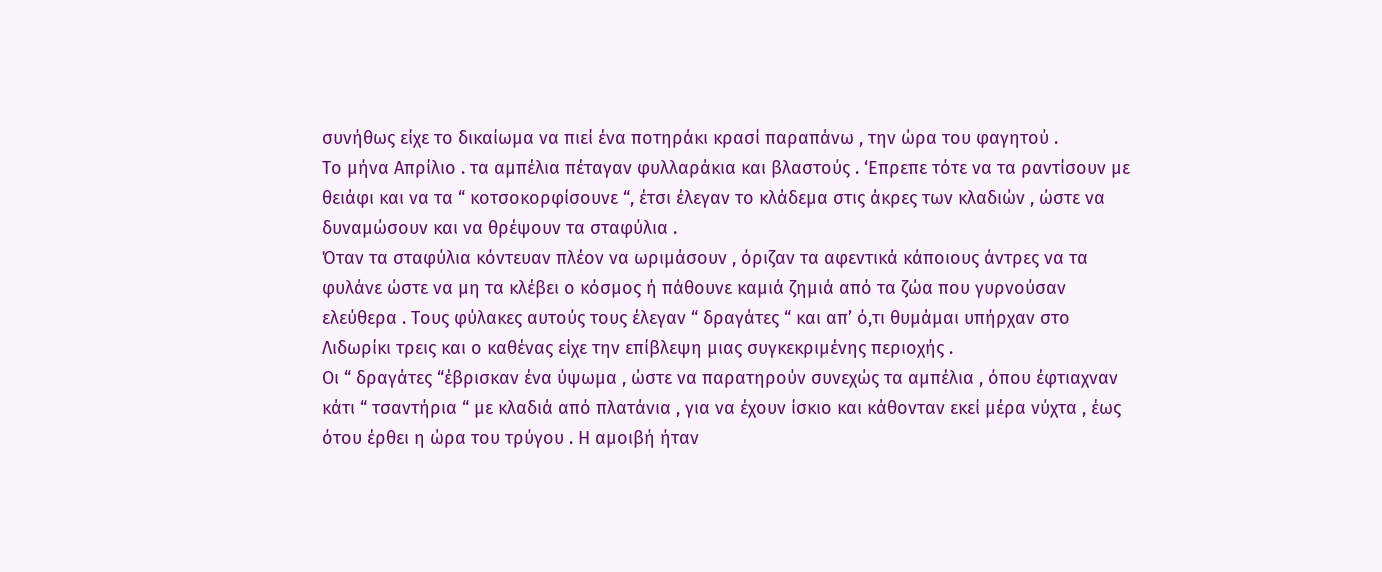συνήθως είχε το δικαίωμα να πιεί ένα ποτηράκι κρασί παραπάνω , την ώρα του φαγητού .
Το μήνα Απρίλιο . τα αμπέλια πέταγαν φυλλαράκια και βλαστούς . ‘Επρεπε τότε να τα ραντίσουν με θειάφι και να τα “ κοτσοκορφίσουνε “, έτσι έλεγαν το κλάδεμα στις άκρες των κλαδιών , ώστε να δυναμώσουν και να θρέψουν τα σταφύλια .
Όταν τα σταφύλια κόντευαν πλέον να ωριμάσουν , όριζαν τα αφεντικά κάποιους άντρες να τα φυλάνε ώστε να μη τα κλέβει ο κόσμος ή πάθουνε καμιά ζημιά από τα ζώα που γυρνούσαν ελεύθερα . Τους φύλακες αυτούς τους έλεγαν “ δραγάτες “ και απ’ ό,τι θυμάμαι υπήρχαν στο Λιδωρίκι τρεις και ο καθένας είχε την επίβλεψη μιας συγκεκριμένης περιοχής .
Οι “ δραγάτες “έβρισκαν ένα ύψωμα , ώστε να παρατηρούν συνεχώς τα αμπέλια , όπου έφτιαχναν κάτι “ τσαντήρια “ με κλαδιά από πλατάνια , για να έχουν ίσκιο και κάθονταν εκεί μέρα νύχτα , έως ότου έρθει η ώρα του τρύγου . Η αμοιβή ήταν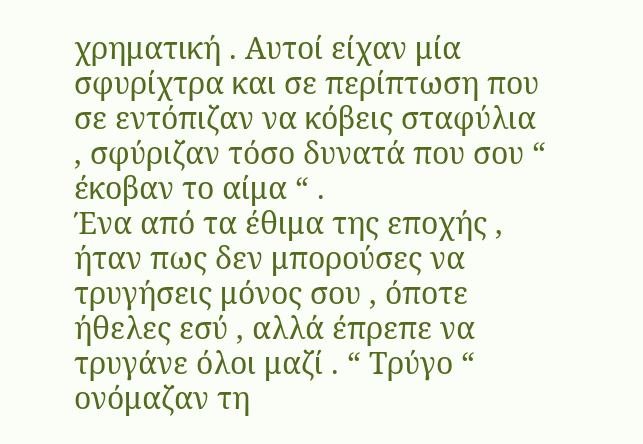χρηματική . Αυτοί είχαν μία σφυρίχτρα και σε περίπτωση που σε εντόπιζαν να κόβεις σταφύλια , σφύριζαν τόσο δυνατά που σου “ έκοβαν το αίμα “ .
Ένα από τα έθιμα της εποχής , ήταν πως δεν μπορούσες να τρυγήσεις μόνος σου , όποτε ήθελες εσύ , αλλά έπρεπε να τρυγάνε όλοι μαζί . “ Τρύγο “ ονόμαζαν τη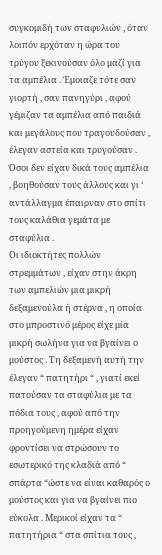συγκομιδή των σταφυλιών , όταν λοιπόν ερχόταν η ώρα του τρύγου ξεκινούσαν όλο μαζί για τα αμπέλια . Έμοιαζε τότε σαν γιορτή , σαν πανηγύρι , αφού γέμιζαν τα αμπέλια από παιδιά και μεγάλους που τραγουδούσαν , έλεγαν αστεία και τρυγούσαν . Όσοι δεν είχαν δικά τους αμπέλια , βοηθούσαν τους άλλους και γι ‘ αντάλλαγμα έπαιρναν στο σπίτι τους καλάθια γεμάτα με σταφύλια .
Οι ιδιοκτήτες πολλών στρεμμάτων , είχαν στην άκρη των αμπελιών μια μικρή δεξαμενούλα ή στέρνα , η οποία στο μπροστινό μέρος είχε μία μικρή σωλήνα για να βγαίνει ο μούστος . Τη δεξαμενή αυτή την έλεγαν “ πατητήρι “ , γιατί εκεί πατούσαν τα σταφύλια με τα πόδια τους , αφού από την προηγούμενη ημέρα είχαν φροντίσει να στρώσουν το εσωτερικό της κλαδιά από “ σπάρτα “ώστε να είναι καθαρός ο μούστος και για να βγαίνει πιο εύκολα . Μερικοί είχαν τα “ πατητήρια “ στα σπίτια τους ,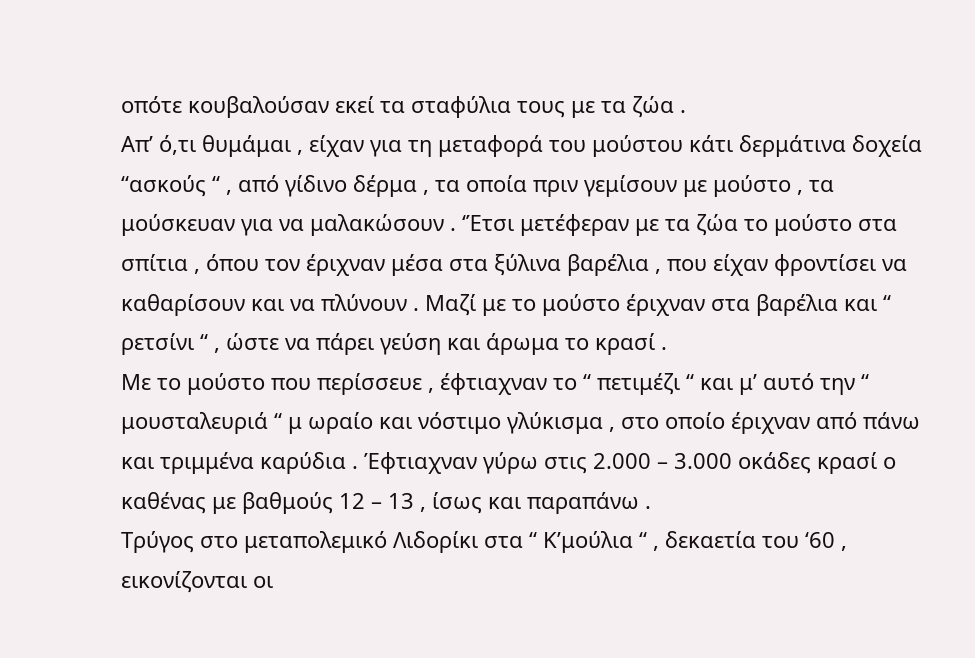οπότε κουβαλούσαν εκεί τα σταφύλια τους με τα ζώα .
Απ’ ό,τι θυμάμαι , είχαν για τη μεταφορά του μούστου κάτι δερμάτινα δοχεία “ασκούς “ , από γίδινο δέρμα , τα οποία πριν γεμίσουν με μούστο , τα μούσκευαν για να μαλακώσουν . ‘Έτσι μετέφεραν με τα ζώα το μούστο στα σπίτια , όπου τον έριχναν μέσα στα ξύλινα βαρέλια , που είχαν φροντίσει να καθαρίσουν και να πλύνουν . Μαζί με το μούστο έριχναν στα βαρέλια και “ ρετσίνι “ , ώστε να πάρει γεύση και άρωμα το κρασί .
Με το μούστο που περίσσευε , έφτιαχναν το “ πετιμέζι “ και μ’ αυτό την “ μουσταλευριά “ μ ωραίο και νόστιμο γλύκισμα , στο οποίο έριχναν από πάνω και τριμμένα καρύδια . Έφτιαχναν γύρω στις 2.000 – 3.000 οκάδες κρασί ο καθένας με βαθμούς 12 – 13 , ίσως και παραπάνω .
Τρύγος στο μεταπολεμικό Λιδορίκι στα “ Κ’μούλια “ , δεκαετία του ‘60 , εικονίζονται οι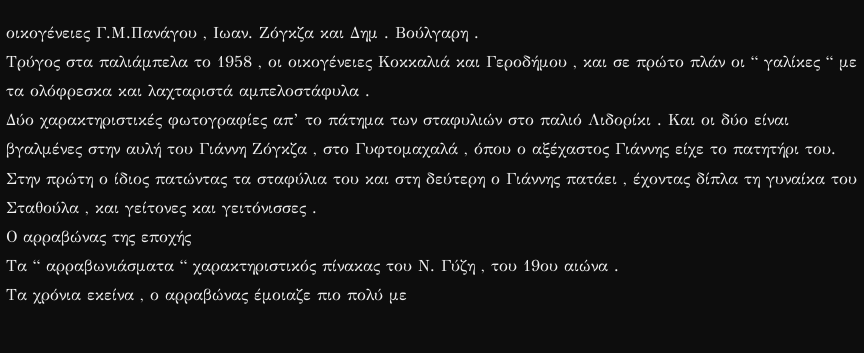οικογένειες Γ.Μ.Πανάγου , Ιωαν. Ζόγκζα και Δημ . Βούλγαρη .
Τρύγος στα παλιάμπελα το 1958 , οι οικογένειες Κοκκαλιά και Γεροδήμου , και σε πρώτο πλάν οι “ γαλίκες “ με τα ολόφρεσκα και λαχταριστά αμπελοστάφυλα .
Δύο χαρακτηριστικές φωτογραφίες απ’ το πάτημα των σταφυλιών στο παλιό Λιδορίκι . Και οι δύο είναι βγαλμένες στην αυλή του Γιάννη Ζόγκζα , στο Γυφτομαχαλά , όπου ο αξέχαστος Γιάννης είχε το πατητήρι του. Στην πρώτη ο ίδιος πατώντας τα σταφύλια του και στη δεύτερη ο Γιάννης πατάει , έχοντας δίπλα τη γυναίκα του Σταθούλα , και γείτονες και γειτόνισσες .
Ο αρραβώνας της εποχής
Τα “ αρραβωνιάσματα “ χαρακτηριστικός πίνακας του Ν. Γύζη , του 19ου αιώνα .
Τα χρόνια εκείνα , ο αρραβώνας έμοιαζε πιο πολύ με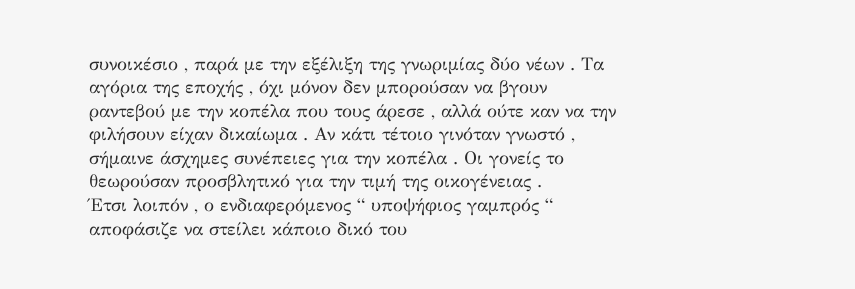συνοικέσιο , παρά με την εξέλιξη της γνωριμίας δύο νέων . Τα αγόρια της εποχής , όχι μόνον δεν μπορούσαν να βγουν ραντεβού με την κοπέλα που τους άρεσε , αλλά ούτε καν να την φιλήσουν είχαν δικαίωμα . Αν κάτι τέτοιο γινόταν γνωστό , σήμαινε άσχημες συνέπειες για την κοπέλα . Οι γονείς το θεωρούσαν προσβλητικό για την τιμή της οικογένειας .
Έτσι λοιπόν , ο ενδιαφερόμενος “ υποψήφιος γαμπρός “ αποφάσιζε να στείλει κάποιο δικό του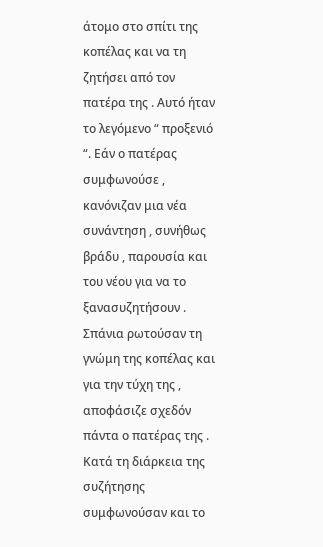άτομο στο σπίτι της κοπέλας και να τη ζητήσει από τον πατέρα της . Αυτό ήταν το λεγόμενο “ προξενιό “. Εάν ο πατέρας συμφωνούσε , κανόνιζαν μια νέα συνάντηση , συνήθως βράδυ , παρουσία και του νέου για να το ξανασυζητήσουν .
Σπάνια ρωτούσαν τη γνώμη της κοπέλας και για την τύχη της , αποφάσιζε σχεδόν πάντα ο πατέρας της . Κατά τη διάρκεια της συζήτησης συμφωνούσαν και το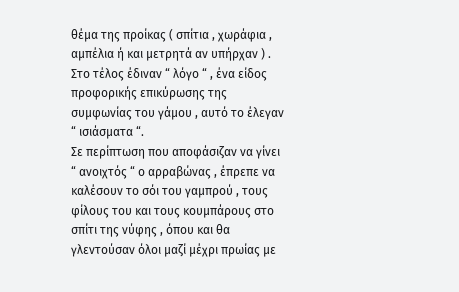θέμα της προίκας ( σπίτια , χωράφια , αμπέλια ή και μετρητά αν υπήρχαν ) .
Στο τέλος έδιναν “ λόγο “ , ένα είδος προφορικής επικύρωσης της συμφωνίας του γάμου , αυτό το έλεγαν “ ισιάσματα “.
Σε περίπτωση που αποφάσιζαν να γίνει “ ανοιχτός “ ο αρραβώνας , έπρεπε να καλέσουν το σόι του γαμπρού , τους φίλους του και τους κουμπάρους στο σπίτι της νύφης , όπου και θα γλεντούσαν όλοι μαζί μέχρι πρωίας με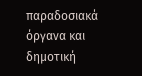παραδοσιακά όργανα και δημοτική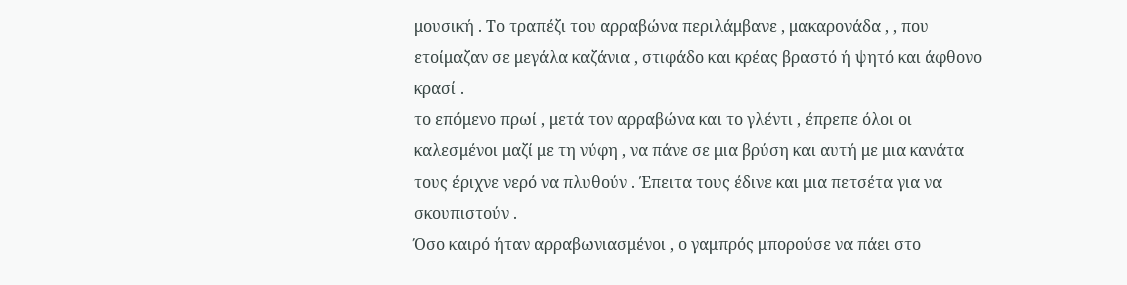μουσική . Το τραπέζι του αρραβώνα περιλάμβανε , μακαρονάδα , , που ετοίμαζαν σε μεγάλα καζάνια , στιφάδο και κρέας βραστό ή ψητό και άφθονο κρασί .
το επόμενο πρωί , μετά τον αρραβώνα και το γλέντι , έπρεπε όλοι οι καλεσμένοι μαζί με τη νύφη , να πάνε σε μια βρύση και αυτή με μια κανάτα τους έριχνε νερό να πλυθούν . Έπειτα τους έδινε και μια πετσέτα για να σκουπιστούν .
Όσο καιρό ήταν αρραβωνιασμένοι , ο γαμπρός μπορούσε να πάει στο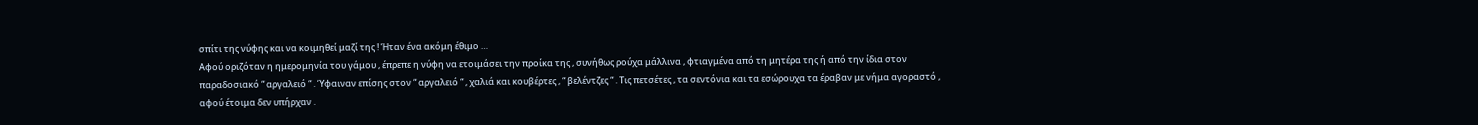σπίτι της νύφης και να κοιμηθεί μαζί της ! Ήταν ένα ακόμη έθιμο …
Αφού οριζόταν η ημερομηνία του γάμου , έπρεπε η νύφη να ετοιμάσει την προίκα της , συνήθως ρούχα μάλλινα , φτιαγμένα από τη μητέρα της ή από την ίδια στον παραδοσιακό “ αργαλειό “ . Ύφαιναν επίσης στον “ αργαλειό “ , χαλιά και κουβέρτες , “ βελέντζες “ . Τις πετσέτες , τα σεντόνια και τα εσώρουχα τα έραβαν με νήμα αγοραστό , αφού έτοιμα δεν υπήρχαν .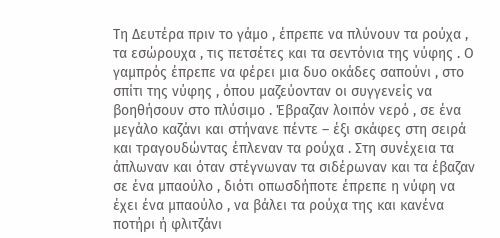Τη Δευτέρα πριν το γάμο , έπρεπε να πλύνουν τα ρούχα , τα εσώρουχα , τις πετσέτες και τα σεντόνια της νύφης . Ο γαμπρός έπρεπε να φέρει μια δυο οκάδες σαπούνι , στο σπίτι της νύφης , όπου μαζεύονταν οι συγγενείς να βοηθήσουν στο πλύσιμο . Έβραζαν λοιπόν νερό , σε ένα μεγάλο καζάνι και στήνανε πέντε – έξι σκάφες στη σειρά και τραγουδώντας έπλεναν τα ρούχα . Στη συνέχεια τα άπλωναν και όταν στέγνωναν τα σιδέρωναν και τα έβαζαν σε ένα μπαούλο , διότι οπωσδήποτε έπρεπε η νύφη να έχει ένα μπαούλο , να βάλει τα ρούχα της και κανένα ποτήρι ή φλιτζάνι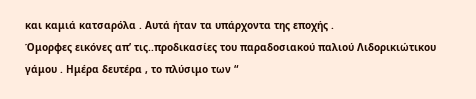και καμιά κατσαρόλα . Αυτά ήταν τα υπάρχοντα της εποχής .
Όμορφες εικόνες απ’ τις..προδικασίες του παραδοσιακού παλιού Λιδορικιώτικου γάμου . Ημέρα δευτέρα , το πλύσιμο των “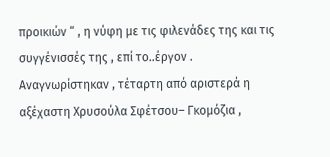προικιών “ , η νύφη με τις φιλενάδες της και τις συγγένισσές της , επί το..έργον . Αναγνωρίστηκαν , τέταρτη από αριστερά η αξέχαστη Χρυσούλα Σφέτσου– Γκομόζια ,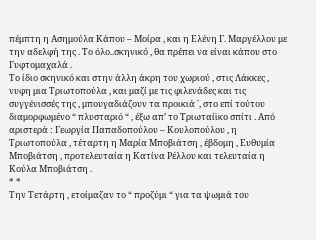πέμπτη η Ασημούλα Κάπου – Μοίρα , και η Ελένη Γ. Μαργέλλου με την αδελφή της . Το όλο..σκηνικό , θα πρέπει να είναι κάπου στο Γυφτομαχαλά .
Το ίδιο σκηνικό και στην άλλη άκρη του χωριού , στις Λάκκες , νυφη μια Τριωτοπούλα , και μαζί με τις φιλενάδες και τις συγγένισσές της , μπουγαδιάζουν τα προικιά ΄, στο επί τούτου διαμορφωμένο “ πλυσταριό “ , έξω απ’ το Τριωταίϊκο σπίτι . Από αριστερά : Γεωργία Παπαδοπούλου – Κουλοπούλου , η Τριωτοπούλα , τέταρτη η Μαρία Μποβιάτση , έβδομη , Ευθυμία Μποβιάτση , προτελευταία η Κατίνα Ρέλλου και τελευταία η Κούλα Μποβιάτση .
* *
Την Τετάρτη , ετοίμαζαν το “ προζύμι “ για τα ψωμιά του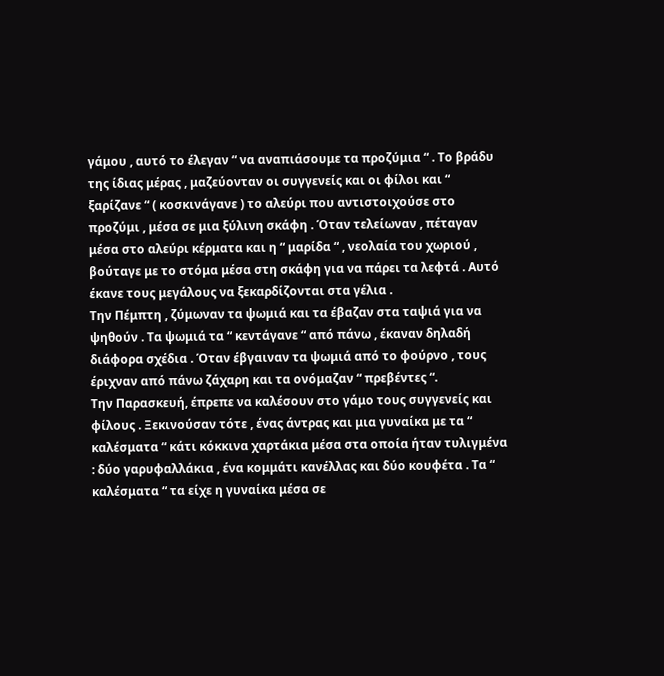γάμου , αυτό το έλεγαν “ να αναπιάσουμε τα προζύμια “ . Το βράδυ της ίδιας μέρας , μαζεύονταν οι συγγενείς και οι φίλοι και “ ξαρίζανε “ ( κοσκινάγανε ) το αλεύρι που αντιστοιχούσε στο προζύμι , μέσα σε μια ξύλινη σκάφη . Όταν τελείωναν , πέταγαν μέσα στο αλεύρι κέρματα και η “ μαρίδα “ , νεολαία του χωριού , βούταγε με το στόμα μέσα στη σκάφη για να πάρει τα λεφτά . Αυτό έκανε τους μεγάλους να ξεκαρδίζονται στα γέλια .
Την Πέμπτη , ζύμωναν τα ψωμιά και τα έβαζαν στα ταψιά για να ψηθούν . Τα ψωμιά τα “ κεντάγανε “ από πάνω , έκαναν δηλαδή διάφορα σχέδια . Όταν έβγαιναν τα ψωμιά από το φούρνο , τους έριχναν από πάνω ζάχαρη και τα ονόμαζαν “ πρεβέντες “.
Την Παρασκευή, έπρεπε να καλέσουν στο γάμο τους συγγενείς και φίλους . Ξεκινούσαν τότε , ένας άντρας και μια γυναίκα με τα “ καλέσματα “ κάτι κόκκινα χαρτάκια μέσα στα οποία ήταν τυλιγμένα : δύο γαρυφαλλάκια , ένα κομμάτι κανέλλας και δύο κουφέτα . Τα “ καλέσματα “ τα είχε η γυναίκα μέσα σε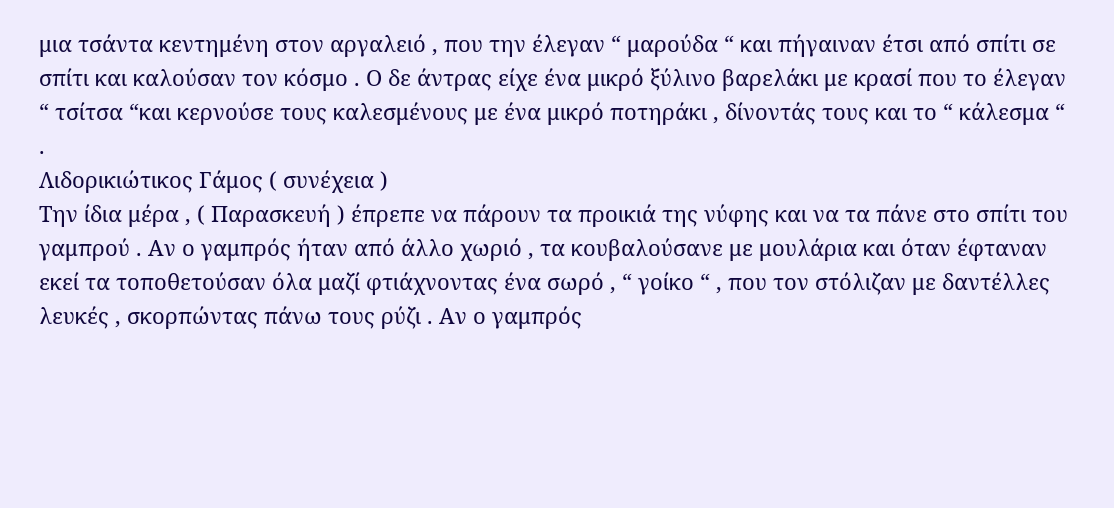μια τσάντα κεντημένη στον αργαλειό , που την έλεγαν “ μαρούδα “ και πήγαιναν έτσι από σπίτι σε σπίτι και καλούσαν τον κόσμο . Ο δε άντρας είχε ένα μικρό ξύλινο βαρελάκι με κρασί που το έλεγαν “ τσίτσα “και κερνούσε τους καλεσμένους με ένα μικρό ποτηράκι , δίνοντάς τους και το “ κάλεσμα “ .
Λιδορικιώτικος Γάμος ( συνέχεια )
Την ίδια μέρα , ( Παρασκευή ) έπρεπε να πάρουν τα προικιά της νύφης και να τα πάνε στο σπίτι του γαμπρού . Αν ο γαμπρός ήταν από άλλο χωριό , τα κουβαλούσανε με μουλάρια και όταν έφταναν εκεί τα τοποθετούσαν όλα μαζί φτιάχνοντας ένα σωρό , “ γοίκο “ , που τον στόλιζαν με δαντέλλες λευκές , σκορπώντας πάνω τους ρύζι . Αν ο γαμπρός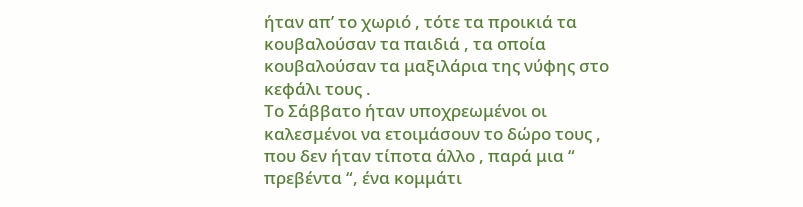ήταν απ’ το χωριό , τότε τα προικιά τα κουβαλούσαν τα παιδιά , τα οποία κουβαλούσαν τα μαξιλάρια της νύφης στο κεφάλι τους .
Το Σάββατο ήταν υποχρεωμένοι οι καλεσμένοι να ετοιμάσουν το δώρο τους , που δεν ήταν τίποτα άλλο , παρά μια “ πρεβέντα “, ένα κομμάτι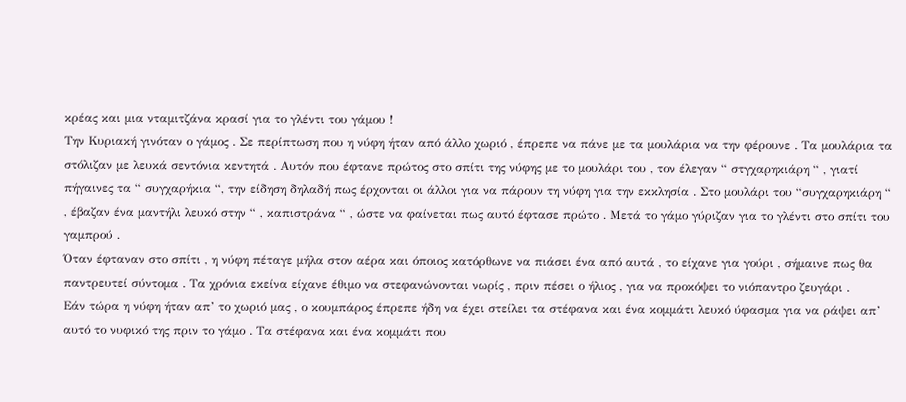κρέας και μια νταμιτζάνα κρασί για το γλέντι του γάμου !
Την Κυριακή γινόταν ο γάμος . Σε περίπτωση που η νύφη ήταν από άλλο χωριό , έπρεπε να πάνε με τα μουλάρια να την φέρουνε . Τα μουλάρια τα στόλιζαν με λευκά σεντόνια κεντητά . Αυτόν που έφτανε πρώτος στο σπίτι της νύφης με το μουλάρι του , τον έλεγαν “ στγχαρηκιάρη “ , γιατί πήγαινες τα “ συγχαρήκια “, την είδηση δηλαδή πως έρχονται οι άλλοι για να πάρουν τη νύφη για την εκκλησία . Στο μουλάρι του “συγχαρηκιάρη “ , έβαζαν ένα μαντήλι λευκό στην “ , καπιστράνα “ , ώστε να φαίνεται πως αυτό έφτασε πρώτο . Μετά το γάμο γύριζαν για το γλέντι στο σπίτι του γαμπρού .
Όταν έφταναν στο σπίτι , η νύφη πέταγε μήλα στον αέρα και όποιος κατόρθωνε να πιάσει ένα από αυτά , το είχανε για γούρι , σήμαινε πως θα παντρευτεί σύντομα . Τα χρόνια εκείνα είχανε έθιμο να στεφανώνονται νωρίς , πριν πέσει ο ήλιος , για να προκόψει το νιόπαντρο ζευγάρι .
Εάν τώρα η νύφη ήταν απ’ το χωριό μας , ο κουμπάρος έπρεπε ήδη να έχει στείλει τα στέφανα και ένα κομμάτι λευκό ύφασμα για να ράψει απ’ αυτό το νυφικό της πριν το γάμο . Τα στέφανα και ένα κομμάτι που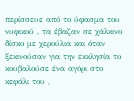περίσσευε από το ύφασμα του νυφικού , τα έβαζαν σε χάλκινο δίσκο με χερούλια και όταν ξεκινούσαν για την εκκλησία το κουβαλούσε ένα αγόρι στο κεφάλι του ,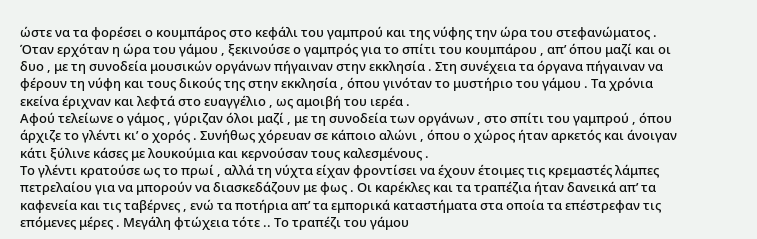ώστε να τα φορέσει ο κουμπάρος στο κεφάλι του γαμπρού και της νύφης την ώρα του στεφανώματος .
Όταν ερχόταν η ώρα του γάμου , ξεκινούσε ο γαμπρός για το σπίτι του κουμπάρου , απ’ όπου μαζί και οι δυο , με τη συνοδεία μουσικών οργάνων πήγαιναν στην εκκλησία . Στη συνέχεια τα όργανα πήγαιναν να φέρουν τη νύφη και τους δικούς της στην εκκλησία , όπου γινόταν το μυστήριο του γάμου . Τα χρόνια εκείνα έριχναν και λεφτά στο ευαγγέλιο , ως αμοιβή του ιερέα .
Αφού τελείωνε ο γάμος , γύριζαν όλοι μαζί , με τη συνοδεία των οργάνων , στο σπίτι του γαμπρού , όπου άρχιζε το γλέντι κι’ ο χορός . Συνήθως χόρευαν σε κάποιο αλώνι , όπου ο χώρος ήταν αρκετός και άνοιγαν κάτι ξύλινε κάσες με λουκούμια και κερνούσαν τους καλεσμένους .
Το γλέντι κρατούσε ως το πρωί , αλλά τη νύχτα είχαν φροντίσει να έχουν έτοιμες τις κρεμαστές λάμπες πετρελαίου για να μπορούν να διασκεδάζουν με φως . Οι καρέκλες και τα τραπέζια ήταν δανεικά απ’ τα καφενεία και τις ταβέρνες , ενώ τα ποτήρια απ’ τα εμπορικά καταστήματα στα οποία τα επέστρεφαν τις επόμενες μέρες . Μεγάλη φτώχεια τότε .. Το τραπέζι του γάμου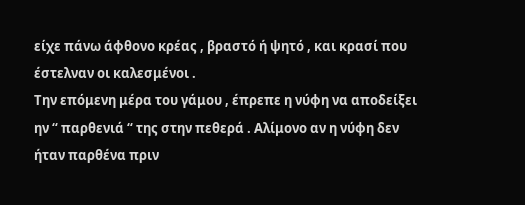είχε πάνω άφθονο κρέας , βραστό ή ψητό , και κρασί που έστελναν οι καλεσμένοι .
Την επόμενη μέρα του γάμου , έπρεπε η νύφη να αποδείξει ην “ παρθενιά “ της στην πεθερά . Αλίμονο αν η νύφη δεν ήταν παρθένα πριν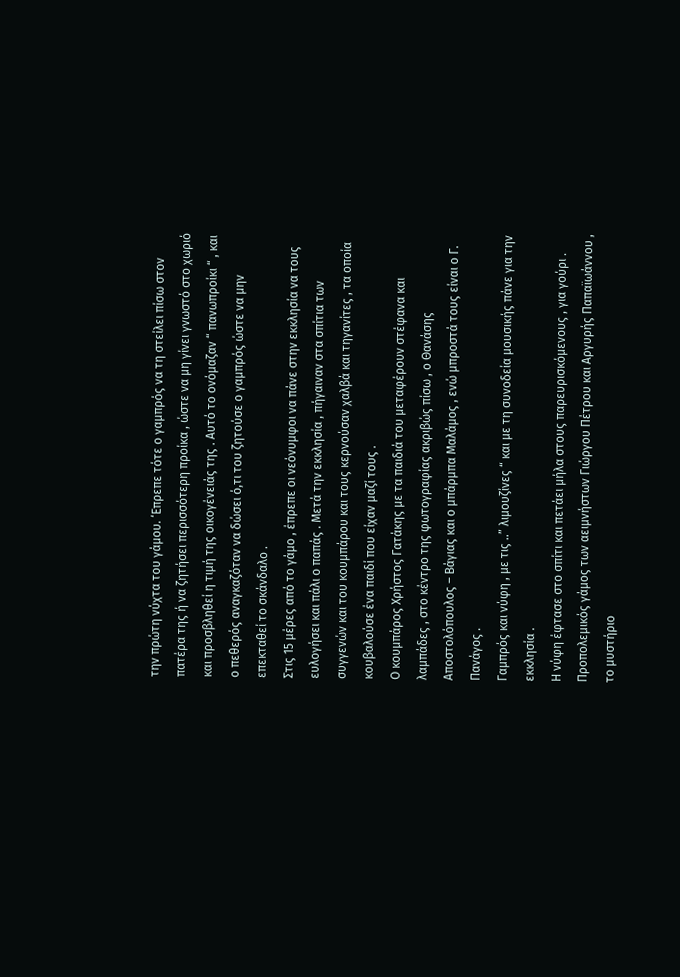την πρώτη νύχτα του γάμου. ‘Επρεπε τότε ο γαμπρός να τη στείλει πίσω στον πατέρα της ή να ζητήσει περισσότερη προίκα , ώστε να μη γίνει γνωστό στο χωριό και προσβληθεί η τιμή της οικογένειάς της . Αυτό το ονόμαζαν “ πανωπροίκι “ , και ο πεθερός αναγκαζόταν να δώσει ό,τι του ζητούσε ο γαμπρός ώστε να μην επεκταθεί το σκάνδαλο .
Στις 15 μέρες από το γάμο , έπρεπε οι νεόνυμφοι να πάνε στην εκκλησία να τους ευλογήσει και πάλι ο παπάς . Μετά την εκκλησία , πήγαιναν στα σπίτια των συγγενών και του κουμπάρου και τους κερνούσαν χαλβά και τηγανίτες , τα οποία κουβαλούσε ένα παιδί που είχαν μαζί τους .
Ο κουμπάρος Χρήστος Γατάκης με τα παιδιά του μεταφέρουν στέφανα και λαμπάδες , στο κέντρο της φωτογραφίας ακριβώς πίσω , ο Θανάσης Αποστολόπουλος – Βάγιας και ο μπάρμπα Μαλάμος , ενώ μπροστά τους είναι ο Γ. Πανάγος .
Γαμπρός και νύφη , με τις ..” λιμουζίνες “ και με τη συνοδεία μουσικής πάνε για την εκκλησία .
Η νύφη έφτασε στο σπίτι και πετάει μήλα στους παρευρισκόμενους , για γούρι .
Προπολεμικός γάμος των αειμνήστων Γιώργου Πέτρου και Αργυρής Παπαϊωάννου , το μυστήριο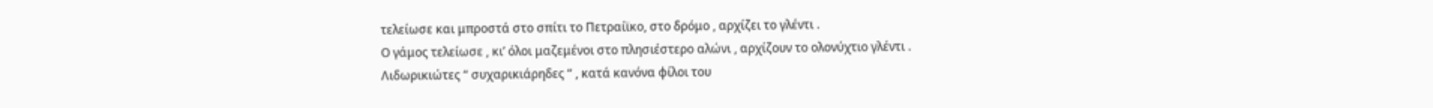τελείωσε και μπροστά στο σπίτι το Πετραίϊκο, στο δρόμο , αρχίζει το γλέντι .
Ο γάμος τελείωσε , κι’ όλοι μαζεμένοι στο πλησιέστερο αλώνι , αρχίζουν το ολονύχτιο γλέντι .
Λιδωρικιώτες “ συχαρικιάρηδες “ , κατά κανόνα φίλοι του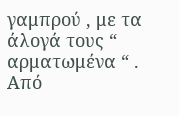γαμπρού , με τα άλογά τους “ αρματωμένα “ . Από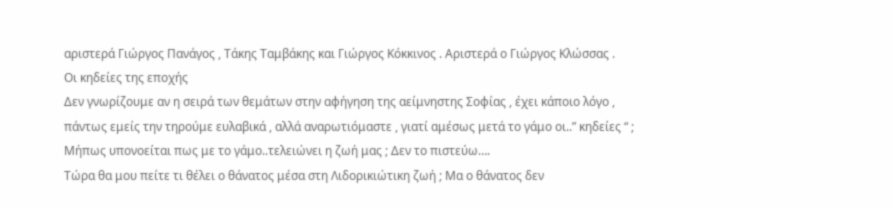αριστερά Γιώργος Πανάγος , Τάκης Ταμβάκης και Γιώργος Κόκκινος . Αριστερά ο Γιώργος Κλώσσας .
Oι κηδείες της εποχής
Δεν γνωρίζουμε αν η σειρά των θεμάτων στην αφήγηση της αείμνηστης Σοφίας , έχει κάποιο λόγο , πάντως εμείς την τηρούμε ευλαβικά , αλλά αναρωτιόμαστε , γιατί αμέσως μετά το γάμο οι..” κηδείες “ ; Μήπως υπονοείται πως με το γάμο..τελειώνει η ζωή μας ; Δεν το πιστεύω….
Τώρα θα μου πείτε τι θέλει ο θάνατος μέσα στη Λιδορικιώτικη ζωή ; Μα ο θάνατος δεν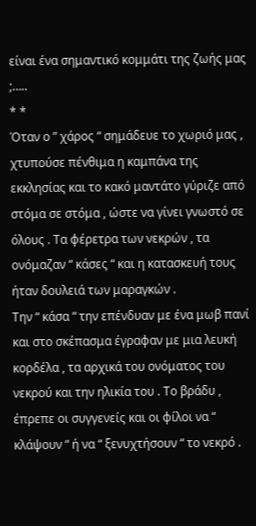είναι ένα σημαντικό κομμάτι της ζωής μας ;…..
* *
Όταν ο ” χάρος “ σημάδευε το χωριό μας , χτυπούσε πένθιμα η καμπάνα της εκκλησίας και το κακό μαντάτο γύριζε από στόμα σε στόμα , ώστε να γίνει γνωστό σε όλους . Τα φέρετρα των νεκρών , τα ονόμαζαν “ κάσες “ και η κατασκευή τους ήταν δουλειά των μαραγκών .
Την “ κάσα “ την επένδυαν με ένα μωβ πανί και στο σκέπασμα έγραφαν με μια λευκή κορδέλα , τα αρχικά του ονόματος του νεκρού και την ηλικία του . Το βράδυ , έπρεπε οι συγγενείς και οι φίλοι να “ κλάψουν “ ή να “ ξενυχτήσουν “ το νεκρό .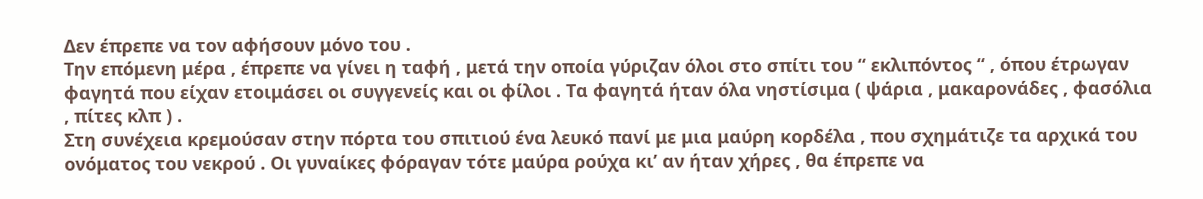Δεν έπρεπε να τον αφήσουν μόνο του .
Την επόμενη μέρα , έπρεπε να γίνει η ταφή , μετά την οποία γύριζαν όλοι στο σπίτι του “ εκλιπόντος “ , όπου έτρωγαν φαγητά που είχαν ετοιμάσει οι συγγενείς και οι φίλοι . Τα φαγητά ήταν όλα νηστίσιμα ( ψάρια , μακαρονάδες , φασόλια , πίτες κλπ ) .
Στη συνέχεια κρεμούσαν στην πόρτα του σπιτιού ένα λευκό πανί με μια μαύρη κορδέλα , που σχημάτιζε τα αρχικά του ονόματος του νεκρού . Οι γυναίκες φόραγαν τότε μαύρα ρούχα κι’ αν ήταν χήρες , θα έπρεπε να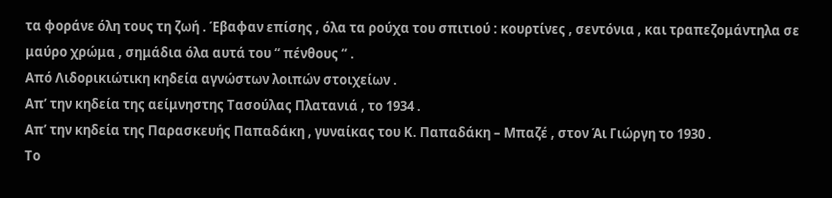τα φοράνε όλη τους τη ζωή . Έβαφαν επίσης , όλα τα ρούχα του σπιτιού : κουρτίνες , σεντόνια , και τραπεζομάντηλα σε μαύρο χρώμα , σημάδια όλα αυτά του “ πένθους “ .
Από Λιδορικιώτικη κηδεία αγνώστων λοιπών στοιχείων .
Απ’ την κηδεία της αείμνηστης Τασούλας Πλατανιά , το 1934 .
Απ’ την κηδεία της Παρασκευής Παπαδάκη , γυναίκας του Κ. Παπαδάκη – Μπαζέ , στον Άι Γιώργη το 1930 .
Το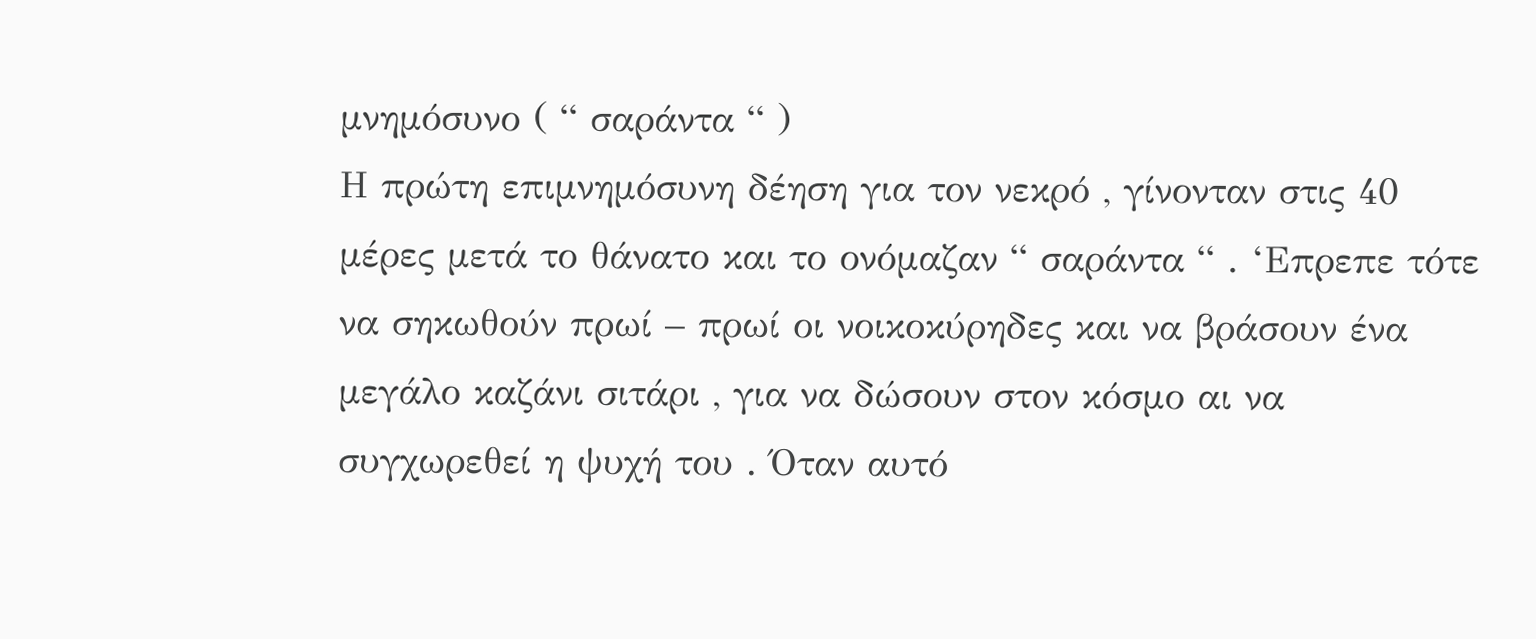μνημόσυνο ( “ σαράντα “ )
Η πρώτη επιμνημόσυνη δέηση για τον νεκρό , γίνονταν στις 40 μέρες μετά το θάνατο και το ονόμαζαν “ σαράντα “ . ‘Επρεπε τότε να σηκωθούν πρωί – πρωί οι νοικοκύρηδες και να βράσουν ένα μεγάλο καζάνι σιτάρι , για να δώσουν στον κόσμο αι να συγχωρεθεί η ψυχή του . Όταν αυτό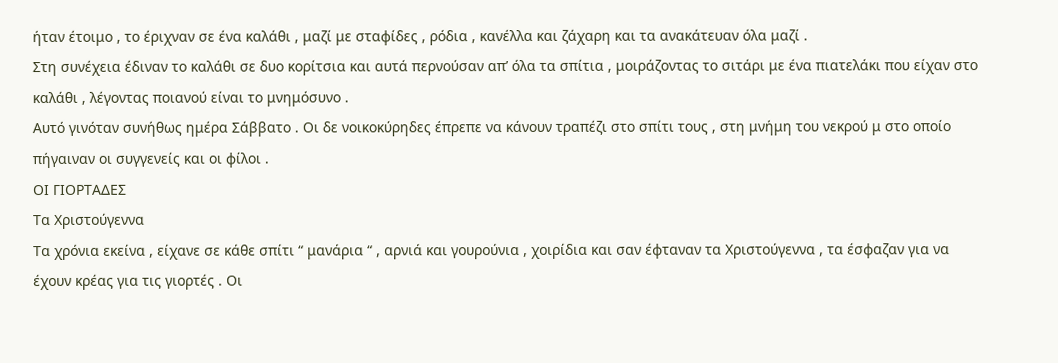ήταν έτοιμο , το έριχναν σε ένα καλάθι , μαζί με σταφίδες , ρόδια , κανέλλα και ζάχαρη και τα ανακάτευαν όλα μαζί .
Στη συνέχεια έδιναν το καλάθι σε δυο κορίτσια και αυτά περνούσαν απ’ όλα τα σπίτια , μοιράζοντας το σιτάρι με ένα πιατελάκι που είχαν στο καλάθι , λέγοντας ποιανού είναι το μνημόσυνο .
Αυτό γινόταν συνήθως ημέρα Σάββατο . Οι δε νοικοκύρηδες έπρεπε να κάνουν τραπέζι στο σπίτι τους , στη μνήμη του νεκρού μ στο οποίο πήγαιναν οι συγγενείς και οι φίλοι .
ΟΙ ΓΙΟΡΤΑΔΕΣ
Τα Χριστούγεννα
Τα χρόνια εκείνα , είχανε σε κάθε σπίτι “ μανάρια “ , αρνιά και γουρούνια , χοιρίδια και σαν έφταναν τα Χριστούγεννα , τα έσφαζαν για να έχουν κρέας για τις γιορτές . Οι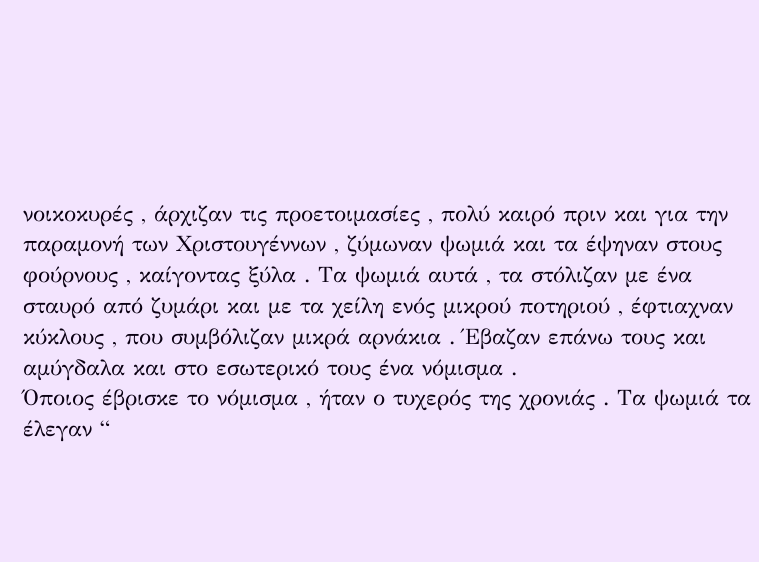νοικοκυρές , άρχιζαν τις προετοιμασίες , πολύ καιρό πριν και για την παραμονή των Χριστουγέννων , ζύμωναν ψωμιά και τα έψηναν στους φούρνους , καίγοντας ξύλα . Τα ψωμιά αυτά , τα στόλιζαν με ένα σταυρό από ζυμάρι και με τα χείλη ενός μικρού ποτηριού , έφτιαχναν κύκλους , που συμβόλιζαν μικρά αρνάκια . Έβαζαν επάνω τους και αμύγδαλα και στο εσωτερικό τους ένα νόμισμα .
Όποιος έβρισκε το νόμισμα , ήταν ο τυχερός της χρονιάς . Τα ψωμιά τα έλεγαν “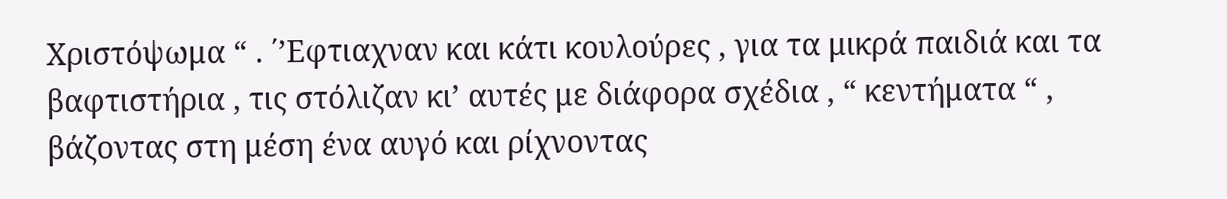Χριστόψωμα “ . ΄’Εφτιαχναν και κάτι κουλούρες , για τα μικρά παιδιά και τα βαφτιστήρια , τις στόλιζαν κι’ αυτές με διάφορα σχέδια , “ κεντήματα “ , βάζοντας στη μέση ένα αυγό και ρίχνοντας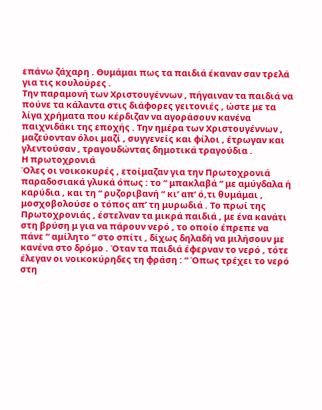επάνω ζάχαρη . Θυμάμαι πως τα παιδιά έκαναν σαν τρελά για τις κουλούρες .
Την παραμονή των Χριστουγέννων , πήγαιναν τα παιδιά να πούνε τα κάλαντα στις διάφορες γειτονιές , ώστε με τα λίγα χρήματα που κέρδιζαν να αγοράσουν κανένα παιχνιδάκι της εποχής . Την ημέρα των Χριστουγέννων , μαζεύονταν όλοι μαζί , συγγενείς και φίλοι , έτρωγαν και γλεντούσαν , τραγουδώντας δημοτικά τραγούδια .
Η πρωτοχρονιά
Όλες οι νοικοκυρές , ετοίμαζαν για την Πρωτοχρονιά παραδοσιακά γλυκά όπως : το “ μπακλαβά “ με αμύγδαλα ή καρύδια , και τη “ ρυζοριβανή “ κι’ απ’ ό,τι θυμάμαι , μοσχοβολούσε ο τόπος απ’ τη μυρωδιά . Το πρωί της Πρωτοχρονιάς , έστελναν τα μικρά παιδιά , με ένα κανάτι στη βρύση μ για να πάρουν νερό , το οποίο έπρεπε να πάνε “ αμίλητο “ στο σπίτι , δίχως δηλαδή να μιλήσουν με κανένα στο δρόμο . Όταν τα παιδιά έφερναν το νερό , τότε έλεγαν οι νοικοκύρηδες τη φράση : “ Όπως τρέχει το νερό στη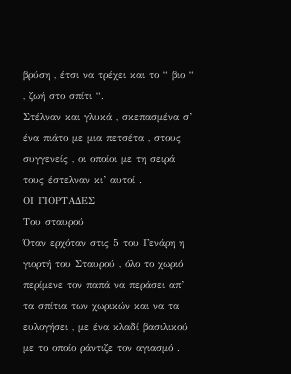βρύση , έτσι να τρέχει και το “ βιο “ , ζωή στο σπίτι “.
Στέλναν και γλυκά , σκεπασμένα σ’ ένα πιάτο με μια πετσέτα , στους συγγενείς , οι οποίοι με τη σειρά τους έστελναν κι’ αυτοί .
ΟΙ ΓΙΟΡΤΑΔΕΣ
Του σταυρού
Όταν ερχόταν στις 5 του Γενάρη η γιορτή του Σταυρού , όλο το χωριό περίμενε τον παπά να περάσει απ’ τα σπίτια των χωρικών και να τα ευλογήσει , με ένα κλαδί βασιλικού με το οποίο ράντιζε τον αγιασμό .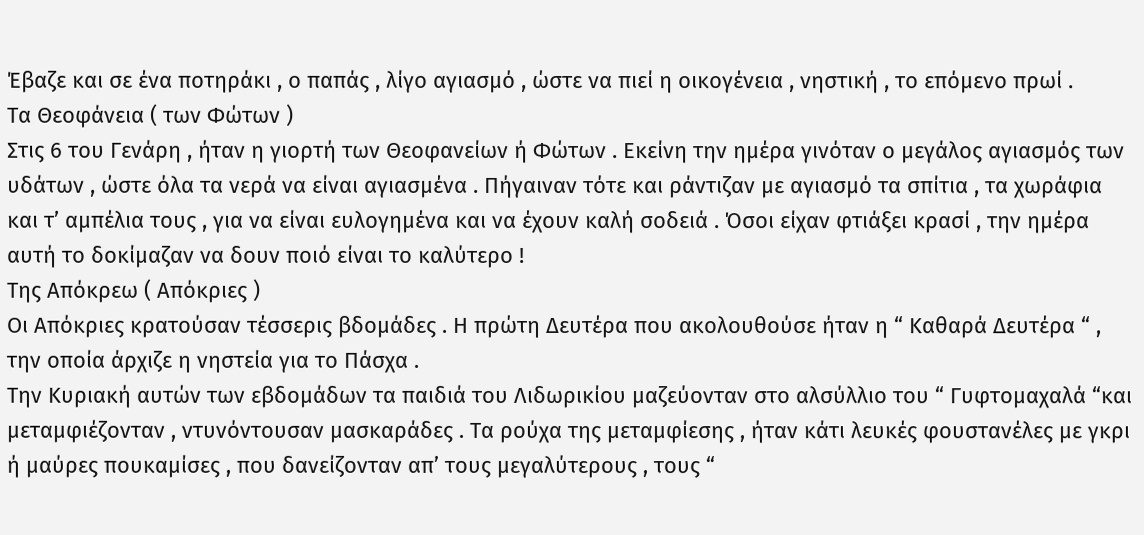Έβαζε και σε ένα ποτηράκι , ο παπάς , λίγο αγιασμό , ώστε να πιεί η οικογένεια , νηστική , το επόμενο πρωί .
Τα Θεοφάνεια ( των Φώτων )
Στις 6 του Γενάρη , ήταν η γιορτή των Θεοφανείων ή Φώτων . Εκείνη την ημέρα γινόταν ο μεγάλος αγιασμός των υδάτων , ώστε όλα τα νερά να είναι αγιασμένα . Πήγαιναν τότε και ράντιζαν με αγιασμό τα σπίτια , τα χωράφια και τ’ αμπέλια τους , για να είναι ευλογημένα και να έχουν καλή σοδειά . Όσοι είχαν φτιάξει κρασί , την ημέρα αυτή το δοκίμαζαν να δουν ποιό είναι το καλύτερο !
Της Απόκρεω ( Απόκριες )
Οι Απόκριες κρατούσαν τέσσερις βδομάδες . Η πρώτη Δευτέρα που ακολουθούσε ήταν η “ Καθαρά Δευτέρα “ , την οποία άρχιζε η νηστεία για το Πάσχα .
Την Κυριακή αυτών των εβδομάδων τα παιδιά του Λιδωρικίου μαζεύονταν στο αλσύλλιο του “ Γυφτομαχαλά “και μεταμφιέζονταν , ντυνόντουσαν μασκαράδες . Τα ρούχα της μεταμφίεσης , ήταν κάτι λευκές φουστανέλες με γκρι ή μαύρες πουκαμίσες , που δανείζονταν απ’ τους μεγαλύτερους , τους “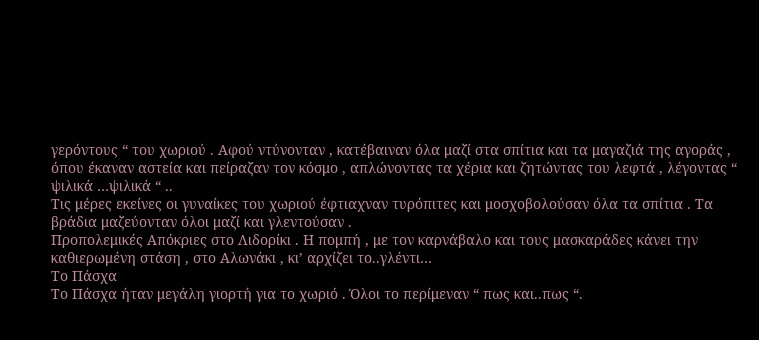γερόντους “ του χωριού . Αφού ντύνονταν , κατέβαιναν όλα μαζί στα σπίτια και τα μαγαζιά της αγοράς , όπου έκαναν αστεία και πείραζαν τον κόσμο , απλώνοντας τα χέρια και ζητώντας του λεφτά , λέγοντας “ ψιλικά …ψιλικά “ ..
Τις μέρες εκείνες οι γυναίκες του χωριού έφτιαχναν τυρόπιτες και μοσχοβολούσαν όλα τα σπίτια . Τα βράδια μαζεύονταν όλοι μαζί και γλεντούσαν .
Προπολεμικές Απόκριες στο Λιδορίκι . Η πομπή , με τον καρνάβαλο και τους μασκαράδες κάνει την καθιερωμένη στάση , στο Αλωνάκι , κι’ αρχίζει το..γλέντι…
Το Πάσχα
Το Πάσχα ήταν μεγάλη γιορτή για το χωριό . Όλοι το περίμεναν “ πως και..πως “.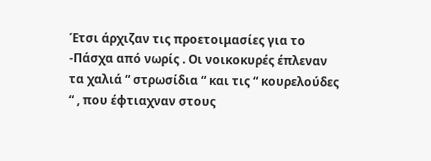Έτσι άρχιζαν τις προετοιμασίες για το -Πάσχα από νωρίς . Οι νοικοκυρές έπλεναν τα χαλιά “ στρωσίδια “ και τις “ κουρελούδες “ , που έφτιαχναν στους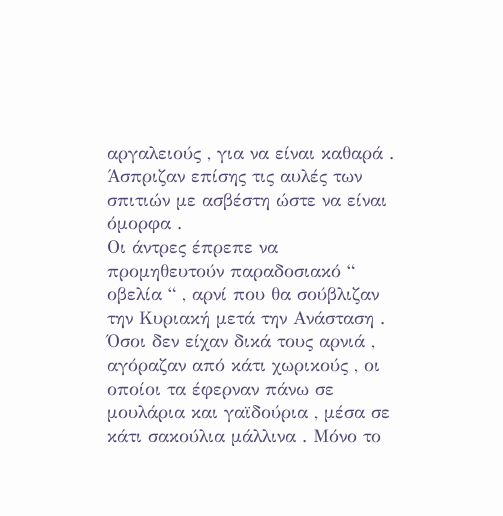αργαλειούς , για να είναι καθαρά . Άσπριζαν επίσης τις αυλές των σπιτιών με ασβέστη ώστε να είναι όμορφα .
Οι άντρες έπρεπε να προμηθευτούν παραδοσιακό “ οβελία “ , αρνί που θα σούβλιζαν την Κυριακή μετά την Ανάσταση . Όσοι δεν είχαν δικά τους αρνιά , αγόραζαν από κάτι χωρικούς , οι οποίοι τα έφερναν πάνω σε μουλάρια και γαϊδούρια , μέσα σε κάτι σακούλια μάλλινα . Μόνο το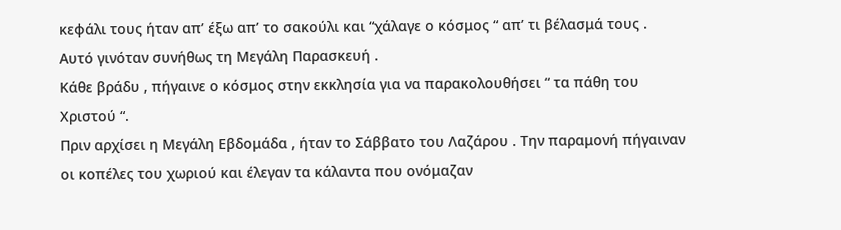κεφάλι τους ήταν απ’ έξω απ’ το σακούλι και “χάλαγε ο κόσμος “ απ’ τι βέλασμά τους .
Αυτό γινόταν συνήθως τη Μεγάλη Παρασκευή .
Κάθε βράδυ , πήγαινε ο κόσμος στην εκκλησία για να παρακολουθήσει “ τα πάθη του Χριστού “.
Πριν αρχίσει η Μεγάλη Εβδομάδα , ήταν το Σάββατο του Λαζάρου . Την παραμονή πήγαιναν οι κοπέλες του χωριού και έλεγαν τα κάλαντα που ονόμαζαν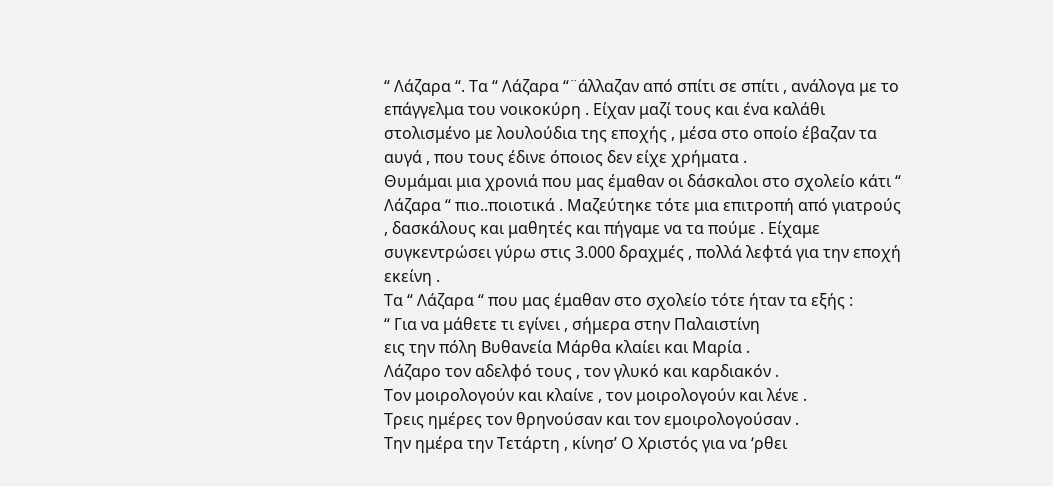“ Λάζαρα “. Τα “ Λάζαρα “¨άλλαζαν από σπίτι σε σπίτι , ανάλογα με το επάγγελμα του νοικοκύρη . Είχαν μαζί τους και ένα καλάθι στολισμένο με λουλούδια της εποχής , μέσα στο οποίο έβαζαν τα αυγά , που τους έδινε όποιος δεν είχε χρήματα .
Θυμάμαι μια χρονιά που μας έμαθαν οι δάσκαλοι στο σχολείο κάτι “ Λάζαρα “ πιο..ποιοτικά . Μαζεύτηκε τότε μια επιτροπή από γιατρούς , δασκάλους και μαθητές και πήγαμε να τα πούμε . Είχαμε συγκεντρώσει γύρω στις 3.000 δραχμές , πολλά λεφτά για την εποχή εκείνη .
Τα “ Λάζαρα “ που μας έμαθαν στο σχολείο τότε ήταν τα εξής :
“ Για να μάθετε τι εγίνει , σήμερα στην Παλαιστίνη
εις την πόλη Βυθανεία Μάρθα κλαίει και Μαρία .
Λάζαρο τον αδελφό τους , τον γλυκό και καρδιακόν .
Τον μοιρολογούν και κλαίνε , τον μοιρολογούν και λένε .
Τρεις ημέρες τον θρηνούσαν και τον εμοιρολογούσαν .
Την ημέρα την Τετάρτη , κίνησ’ Ο Χριστός για να ‘ρθει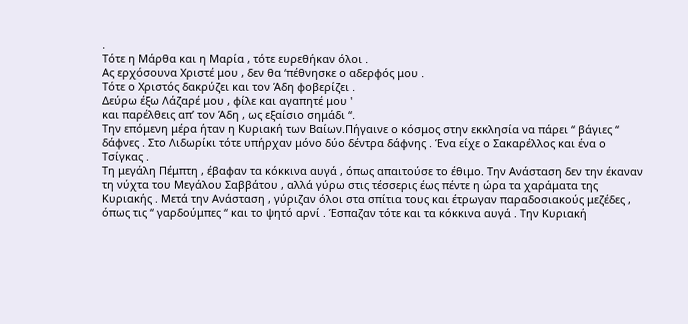.
Τότε η Μάρθα και η Μαρία , τότε ευρεθήκαν όλοι .
Ας ερχόσουνα Χριστέ μου , δεν θα ‘πέθνησκε ο αδερφός μου .
Τότε ο Χριστός δακρύζει και τον Άδη φοβερίζει .
Δεύρω έξω Λάζαρέ μου , φίλε και αγαπητέ μου '
και παρέλθεις απ’ τον Άδη , ως εξαίσιο σημάδι “.
Την επόμενη μέρα ήταν η Κυριακή των Βαίων.Πήγαινε ο κόσμος στην εκκλησία να πάρει “ βάγιες “ δάφνες . Στο Λιδωρίκι τότε υπήρχαν μόνο δύο δέντρα δάφνης . Ένα είχε ο Σακαρέλλος και ένα ο Τσίγκας .
Τη μεγάλη Πέμπτη , έβαφαν τα κόκκινα αυγά , όπως απαιτούσε το έθιμο. Την Ανάσταση δεν την έκαναν τη νύχτα του Μεγάλου Σαββάτου , αλλά γύρω στις τέσσερις έως πέντε η ώρα τα χαράματα της Κυριακής . Μετά την Ανάσταση , γύριζαν όλοι στα σπίτια τους και έτρωγαν παραδοσιακούς μεζέδες , όπως τις “ γαρδούμπες “ και το ψητό αρνί . Έσπαζαν τότε και τα κόκκινα αυγά . Την Κυριακή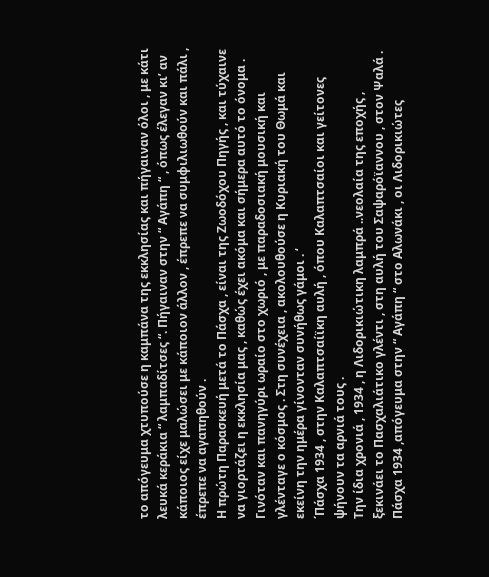το απόγευμα χτυπούσε η καμπάνα της εκκλησίας και πήγαιναν όλοι , με κάτι λευκά κεράκια “ λαμπαδίτσες “. Πήγαιναν στην “ Αγάπη “ , όπως έλεγαν κι’ αν κάποιος είχε μαλώσει με κάποιον άλλον , έπρεπε να συμφιλιωθούν και πάλι , έπρεπε να αγαπηθούν .
Η πρώτη Παρασκευή μετά το Πάσχα , είναι της Ζωοδόχου Πηγής , και τύχαινε να γιορτάζει η εκκλησία μας , καθώς έχει ακόμα και σήμερα αυτό το όνομα . Γινόταν και πανηγύρι ωραίο στο χωριό , με παραδοσιακή μουσική και γλένταγε ο κόσμος . Στη συνέχεια , ακολουθούσε η Κυριακή του Θωμά και εκείνη την ημέρα γίνονταν συνήθως γάμοι . ‘
΄Πάσχα 1934 , στην Καλαπτσαίϊκη αυλή , όπου Καλαπτσαίοι και γείτονες ψήνουν τα αρνιά τους .
Την ίδια χρονιά , 1934 , η Λιδορικιώτικη λαμπρά ..νεολαία της εποχής , ξεκινάει το Πασχαλιάτικο γλέντι , στη αυλή του Σαψαρόϊαννου , στον Ψαλά .
Πάσχα 1934 ,απόγευμα στην “ Αγάπη “ στο Αλωνάκι , οι Λιδορικιώτες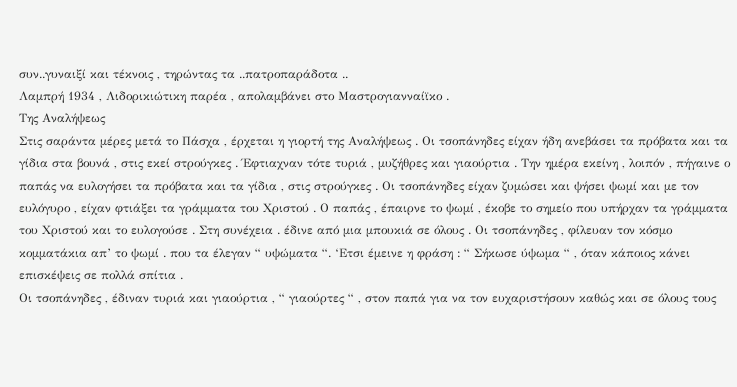συν..γυναιξί και τέκνοις , τηρώντας τα ..πατροπαράδοτα ..
Λαμπρή 1934 , Λιδορικιώτικη παρέα , απολαμβάνει στο Μαστρογιανναίϊκο .
Της Αναλήψεως
Στις σαράντα μέρες μετά το Πάσχα , έρχεται η γιορτή της Αναλήψεως . Οι τσοπάνηδες είχαν ήδη ανεβάσει τα πρόβατα και τα γίδια στα βουνά , στις εκεί στρούγκες . Έφτιαχναν τότε τυριά , μυζήθρες και γιαούρτια . Την ημέρα εκείνη , λοιπόν , πήγαινε ο παπάς να ευλογήσει τα πρόβατα και τα γίδια , στις στρούγκες . Οι τσοπάνηδες είχαν ζυμώσει και ψήσει ψωμί και με τον ευλόγυρο , είχαν φτιάξει τα γράμματα του Χριστού . Ο παπάς , έπαιρνε το ψωμί , έκοβε το σημείο που υπήρχαν τα γράμματα του Χριστού και το ευλογούσε . Στη συνέχεια . έδινε από μια μπουκιά σε όλους . Οι τσοπάνηδες , φίλευαν τον κόσμο κομματάκια απ’ το ψωμί . που τα έλεγαν “ υψώματα “. ‘Ετσι έμεινε η φράση : “ Σήκωσε ύψωμα “ , όταν κάποιος κάνει επισκέψεις σε πολλά σπίτια .
Οι τσοπάνηδες , έδιναν τυριά και γιαούρτια , “ γιαούρτες “ , στον παπά για να τον ευχαριστήσουν καθώς και σε όλους τους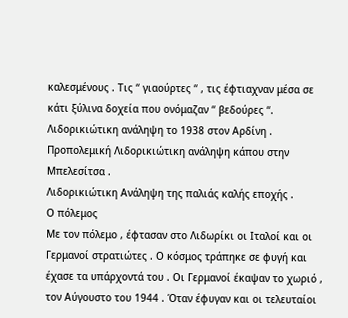καλεσμένους . Τις “ γιαούρτες “ , τις έφτιαχναν μέσα σε κάτι ξύλινα δοχεία που ονόμαζαν “ βεδούρες “.
Λιδορικιώτικη ανάληψη το 1938 στον Αρδίνη .
Προπολεμική Λιδορικιώτικη ανάληψη κάπου στην Μπελεσίτσα .
Λιδορικιώτικη Ανάληψη της παλιάς καλής εποχής .
Ο πόλεμος
Με τον πόλεμο , έφτασαν στο Λιδωρίκι οι Ιταλοί και οι Γερμανοί στρατιώτες . Ο κόσμος τράπηκε σε φυγή και έχασε τα υπάρχοντά του . Οι Γερμανοί έκαψαν το χωριό , τον Αύγουστο του 1944 . Όταν έφυγαν και οι τελευταίοι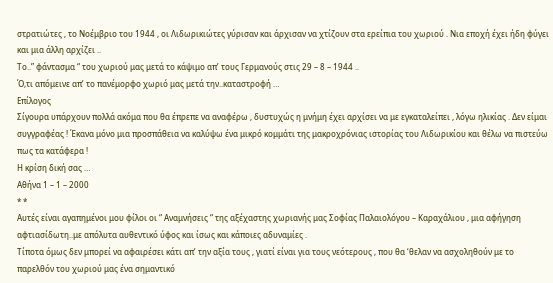στρατιώτες , το Νοέμβριο του 1944 , οι Λιδωρικιώτες γύρισαν και άρχισαν να χτίζουν στα ερείπια του χωριού . Νια εποχή έχει ήδη φύγει και μια άλλη αρχίζει ..
Το..” φάντασμα “ του χωριού μας μετά το κάψιμο απ’ τους Γερμανούς στις 29 – 8 – 1944 ..
Ό,τι απόμεινε απ’ το πανέμορφο χωριό μας μετά την..καταστροφή …
Επίλογος
Σίγουρα υπάρχουν πολλά ακόμα που θα έπρεπε να αναφέρω , δυστυχώς η μνήμη έχει αρχίσει να με εγκαταλείπει , λόγω ηλικίας . Δεν είμαι συγγραφέας ! Έκανα μόνο μια προσπάθεια να καλύψω ένα μικρό κομμάτι της μακροχρόνιας ιστορίας του Λιδωρικίου και θέλω να πιστεύω πως τα κατάφερα !
Η κρίση δική σας …
Αθήνα 1 – 1 – 2000
* *
Αυτές είναι αγαπημένοι μου φίλοι οι “ Αναμνήσεις “ της αξέχαστης χωριανής μας Σοφίας Παλαιολόγου – Καραχάλιου , μια αφήγηση αφτιασίδωτη..με απόλυτα αυθεντικό ύφος και ίσως και κάποιες αδυναμίες .
Τίποτα όμως δεν μπορεί να αφαιρέσει κάτι απ’ την αξία τους , γιατί είναι για τους νεότερους , που θα ‘θελαν να ασχοληθούν με το παρελθόν του χωριού μας ένα σημαντικό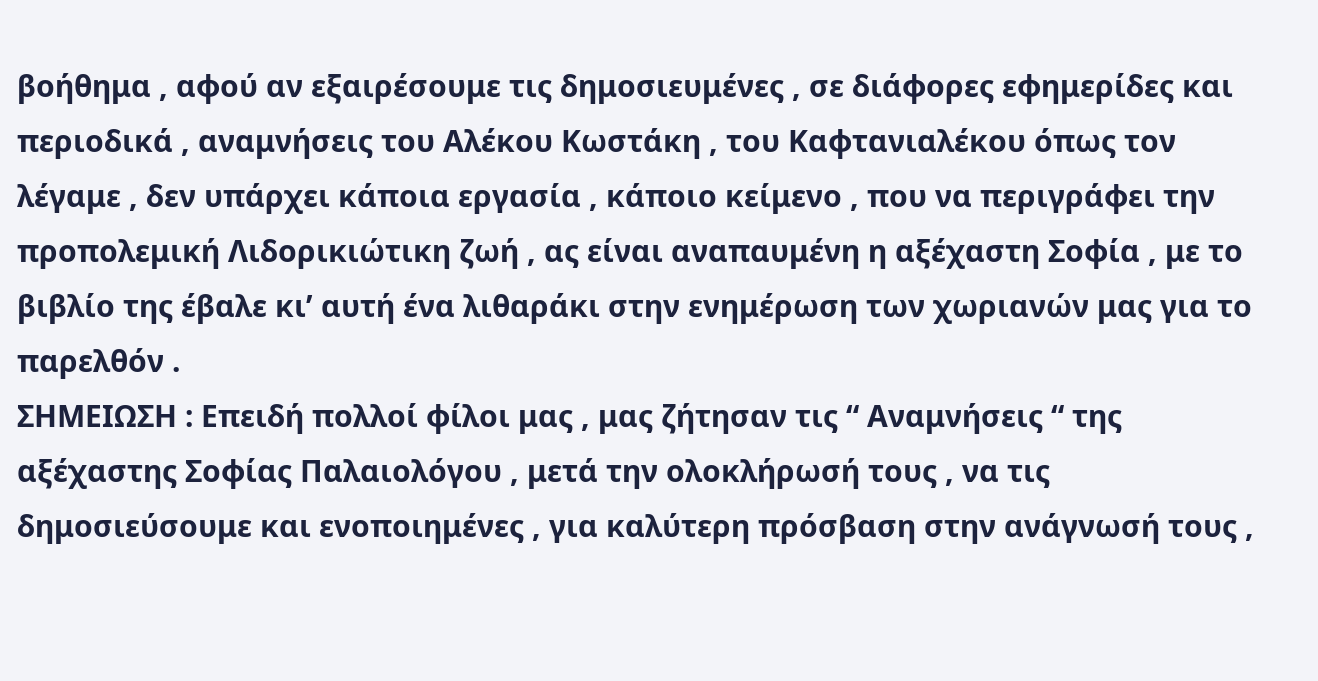βοήθημα , αφού αν εξαιρέσουμε τις δημοσιευμένες , σε διάφορες εφημερίδες και περιοδικά , αναμνήσεις του Αλέκου Κωστάκη , του Καφτανιαλέκου όπως τον λέγαμε , δεν υπάρχει κάποια εργασία , κάποιο κείμενο , που να περιγράφει την προπολεμική Λιδορικιώτικη ζωή , ας είναι αναπαυμένη η αξέχαστη Σοφία , με το βιβλίο της έβαλε κι’ αυτή ένα λιθαράκι στην ενημέρωση των χωριανών μας για το παρελθόν .
ΣΗΜΕΙΩΣΗ : Επειδή πολλοί φίλοι μας , μας ζήτησαν τις “ Αναμνήσεις “ της αξέχαστης Σοφίας Παλαιολόγου , μετά την ολοκλήρωσή τους , να τις δημοσιεύσουμε και ενοποιημένες , για καλύτερη πρόσβαση στην ανάγνωσή τους ,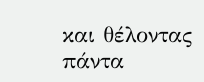και θέλοντας πάντα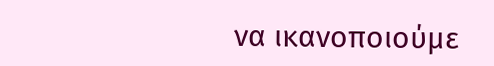να ικανοποιούμε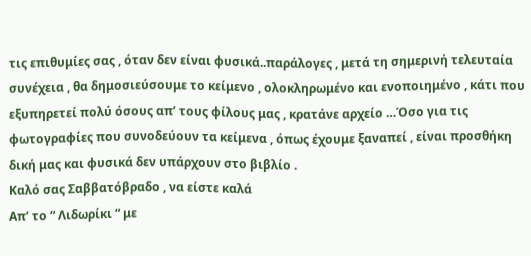τις επιθυμίες σας , όταν δεν είναι φυσικά..παράλογες , μετά τη σημερινή τελευταία συνέχεια , θα δημοσιεύσουμε το κείμενο , ολοκληρωμένο και ενοποιημένο , κάτι που εξυπηρετεί πολύ όσους απ’ τους φίλους μας , κρατάνε αρχείο …Όσο για τις φωτογραφίες που συνοδεύουν τα κείμενα , όπως έχουμε ξαναπεί , είναι προσθήκη δική μας και φυσικά δεν υπάρχουν στο βιβλίο .
Καλό σας Σαββατόβραδο , να είστε καλά
Απ’ το “ Λιδωρίκι “ με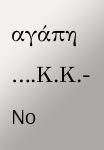αγάπη ….Κ.Κ.-
No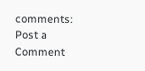comments:
Post a Comment